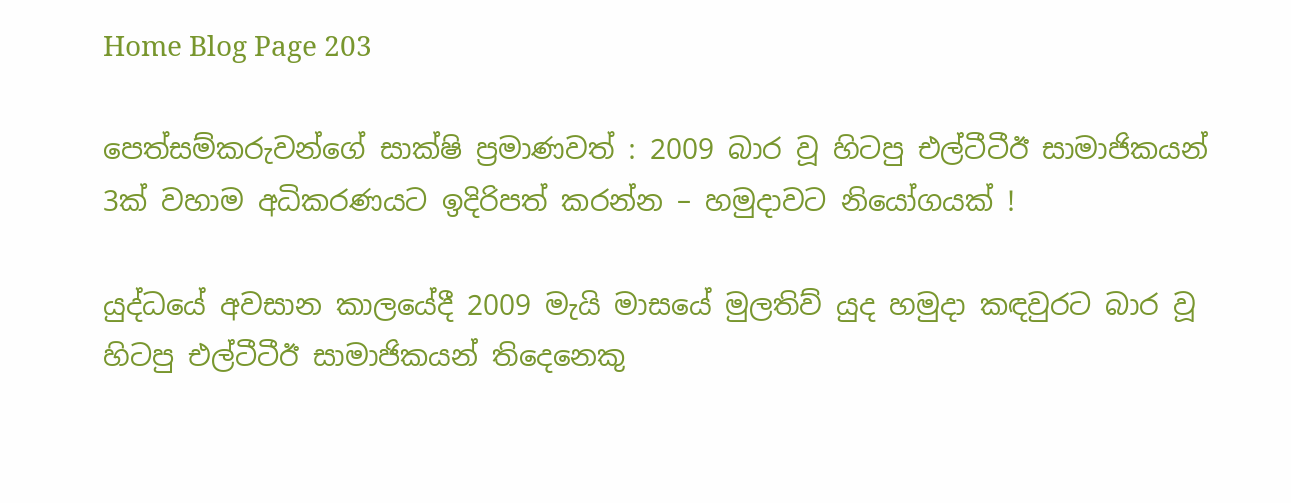Home Blog Page 203

පෙත්සම්කරුවන්ගේ සාක්ෂි ප්‍රමාණවත් : 2009 බාර වූ හිටපු එල්ටීටීඊ සාමාජිකයන් 3ක් වහාම අධිකරණයට ඉදිරිපත් කරන්න – හමුදාවට නියෝගයක් !

යුද්ධයේ අවසාන කාලයේදී 2009 මැයි මාසයේ මුලතිව් යුද හමුදා කඳවුරට බාර වූ හිටපු එල්ටීටීඊ සාමාජිකයන් තිදෙනෙකු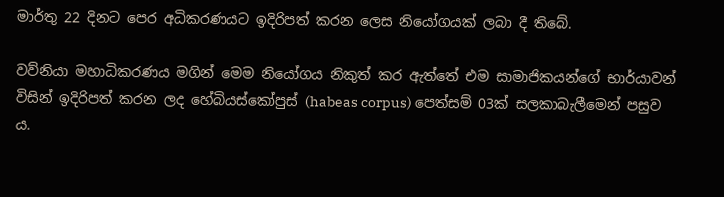මාර්තු 22 දිනට පෙර අධිකරණයට ඉදිරිපත් කරන ලෙස නියෝගයක් ලබා දී තිබේ.

වව්නියා මහාධිකරණය මගින් මෙම නියෝගය නිකුත් කර ඇත්තේ එම සාමාජිකයන්ගේ භාර්යාවන් විසින් ඉදිරිපත් කරන ලද හේබියස්කෝපුස් (habeas corpus) පෙත්සම් 03ක් සලකාබැලීමෙන් පසුව ය.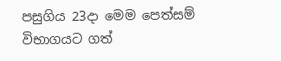පසුගිය 23දා මෙම පෙත්සම් විභාගයට ගත්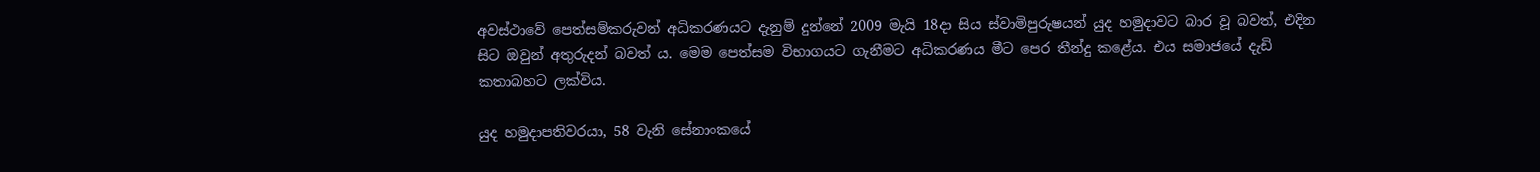අවස්ථාවේ පෙත්සම්කරුවන් අධිකරණයට දැනුම් දුන්නේ 2009 මැයි 18දා සිය ස්වාමිපුරුෂයන් යුද හමුදාවට බාර වූ බවත්, එදින සිට ඔවුන් අතුරුදන් බවත් ය. මෙම පෙත්සම විභාගයට ගැනීමට අධිකරණය මීට පෙර තීන්දු කළේය. එය සමාජයේ දැඩි කතාබහට ලක්විය.

යුද හමුදාපතිවරයා, 58 වැනි සේනාංකයේ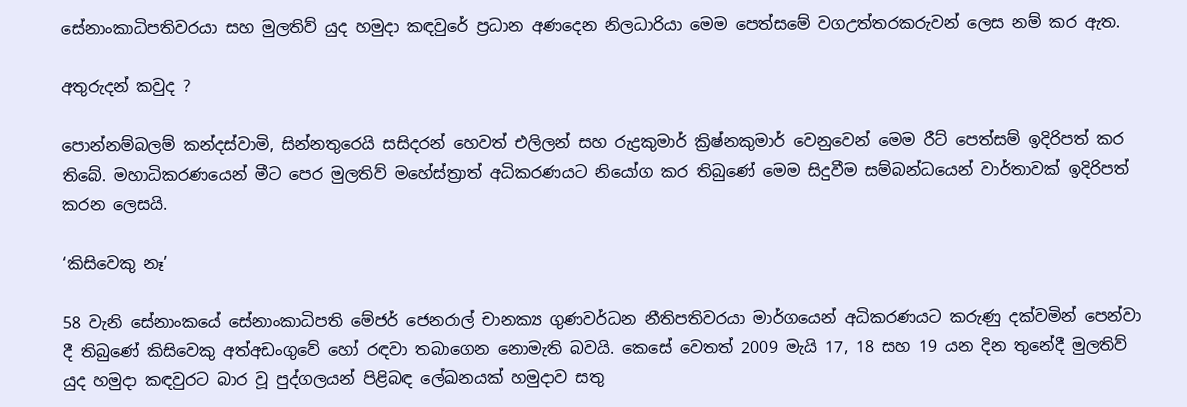සේනාංකාධිපතිවරයා සහ මුලතිව් යුද හමුදා කඳවුරේ ප්‍රධාන අණදෙන නිලධාරියා මෙම පෙත්සමේ වගඋත්තරකරුවන් ලෙස නම් කර ඇත.

අතුරුදන් කවුද ?

පොන්නම්බලම් කන්දස්වාමි, සින්නතුරෙයි සසිදරන් හෙවත් එලිලන් සහ රුද්‍රකුමාර් ක්‍රිෂ්නකුමාර් වෙනුවෙන් මෙම රීට් පෙත්සම් ඉදිරිපත් කර තිබේ. මහාධිකරණයෙන් මීට පෙර මුලතිව් මහේස්ත්‍රාත් අධිකරණයට නියෝග කර තිබුණේ මෙම සිදුවීම සම්බන්ධයෙන් වාර්තාවක් ඉදිරිපත් කරන ලෙසයි.

‘කිසිවෙකු නෑ’

58 වැනි සේනාංකයේ සේනාංකාධිපති මේජර් ජෙනරාල් චානක්‍ය ගුණවර්ධන නීතිපතිවරයා මාර්ගයෙන් අධිකරණයට කරුණු දක්වමින් පෙන්වා දී තිබුණේ කිසිවෙකු අත්අඩංගුවේ හෝ රඳවා තබාගෙන නොමැති බවයි. කෙසේ වෙතත් 2009 මැයි 17, 18 සහ 19 යන දින තුනේදී මුලතිව් යුද හමුදා කඳවුරට බාර වූ පුද්ගලයන් පිළිබඳ ලේඛනයක් හමුදාව සතු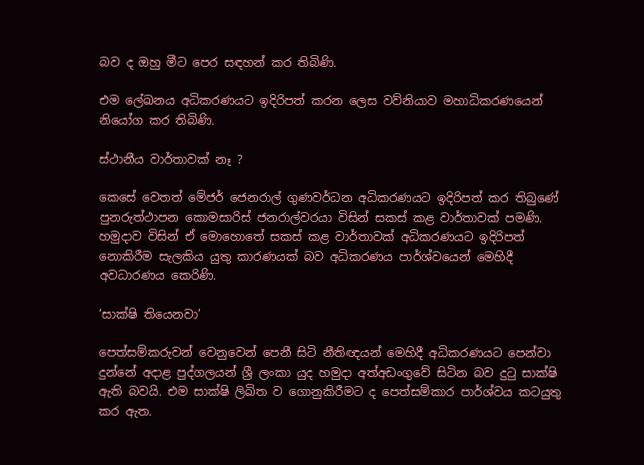බව ද ඔහු මීට පෙර සඳහන් කර තිබිණි.

එම ලේඛනය අධිකරණයට ඉදිරිපත් කරන ලෙස වව්නියාව මහාධිකරණයෙන් නියෝග කර තිබිණි.

ස්ථානීය වාර්තාවක් නෑ ?

කෙසේ වෙතත් මේජර් ජෙනරාල් ගුණවර්ධන අධිකරණයට ඉදිරිපත් කර තිබුණේ පුනරුත්ථාපන කොමසාරිස් ජනරාල්වරයා විසින් සකස් කළ වාර්තාවක් පමණි. හමුදාව විසින් ඒ මොහොතේ සකස් කළ වාර්තාවක් අධිකරණයට ඉදිරිපත් නොකිරීම සැලකිය යුතු කාරණයක් බව අධිකරණය පාර්ශ්වයෙන් මෙහිදී අවධාරණය කෙරිණි.

‘සාක්ෂි තියෙනවා’

පෙත්සම්කරුවන් වෙනුවෙන් පෙනී සිටි නීතිඥයන් මෙහිදී අධිකරණයට පෙන්වා දුන්නේ අදාළ පුද්ගලයන් ශ්‍රී ලංකා යුද හමුදා අත්අඩංගුවේ සිටින බව දුටු සාක්ෂි ඇති බවයි. එම සාක්ෂි ලිඛිත ව ගොනුකිරීමට ද පෙත්සම්කාර පාර්ශ්වය කටයුතු කර ඇත.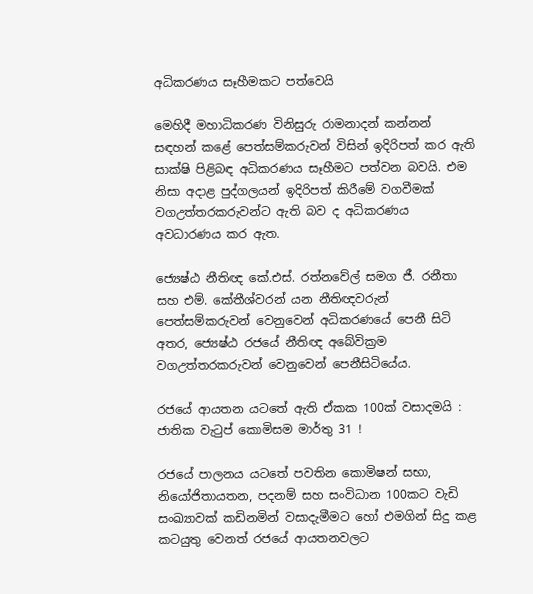අධිකරණය සෑහීමකට පත්වෙයි

මෙහිදී මහාධිකරණ විනිසුරු රාමනාදන් කන්නන් සඳහන් කළේ පෙත්සම්කරුවන් විසින් ඉදිරිපත් කර ඇති සාක්ෂි පිළිබඳ අධිකරණය සෑහීමට පත්වන බවයි. එම නිසා අදාළ පුද්ගලයන් ඉදිරිපත් කිරීමේ වගවීමක් වගඋත්තරකරුවන්ට ඇති බව ද අධිකරණය අවධාරණය කර ඇත.

ජ්‍යෙෂ්ඨ නීතිඥ කේ.එස්. රත්නවේල් සමග ජී. රනීතා සහ එම්. කේතීශ්වරන් යන නීතිඥවරුන් පෙත්සම්කරුවන් වෙනුවෙන් අධිකරණයේ පෙනී සිටි අතර, ජ්‍යෙෂ්ඨ රජයේ නීතිඥ අබේවික්‍රම වගඋත්තරකරුවන් වෙනුවෙන් පෙනීසිටියේය.

රජයේ ආයතන යටතේ ඇති ඒකක 100ක් වසාදමයි : ජාතික වැටුප් කොමිසම මාර්තු 31 !

රජයේ පාලනය යටතේ පවතින කොමිෂන් සභා, නියෝජිතායතන, පදනම් සහ සංවිධාන 100කට වැඩි සංඛ්‍යාවක් කඩිනමින් වසාදැමීමට හෝ එමගින් සිදු කළ කටයුතු වෙනත් රජයේ ආයතනවලට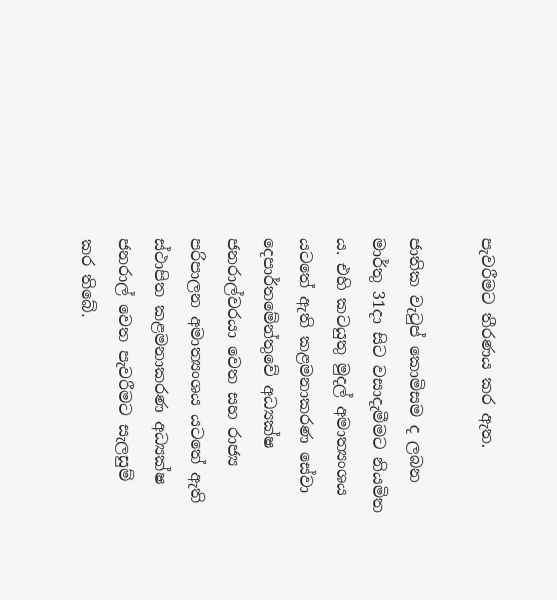පැවරීමට තීරණය කර ඇත.

ජාතික වැටුප් කොමිසම ද ලබන මාර්තු 31දා සිට වසාදැමීමට නියමිත ය. එහි කටයුතු මුදල් අමාත්‍යංශය යටතේ ඇති කළමනාකරණ සේවා දෙපාර්තමේන්තුවේ අධ්‍යක්ෂ ජනරාල්වරයා වෙත සහ රාජ්‍ය පරිපාලන අමාත්‍යංශය යටතේ ඇති ස්ථාපිත කළමනාකරණ අධ්‍යක්ෂ ජනරාල් වෙත පැවරීමට සැලසුම් කර තිබේ.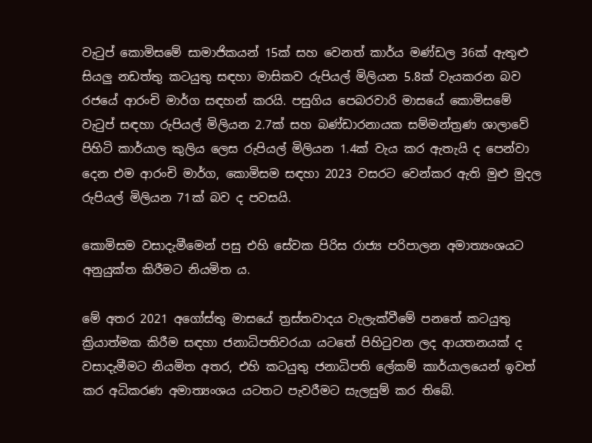වැටුප් කොමිසමේ සාමාජිකයන් 15ක් සහ වෙනත් කාර්ය මණ්ඩල 36ක් ඇතුළු සියලු නඩත්තු කටයුතු සඳහා මාසිකව රුපියල් මිලියන 5.8ක් වැයකරන බව රජයේ ආරංචි මාර්ග සඳහන් කරයි. පසුගිය පෙබරවාරි මාසයේ කොමිසමේ වැටුප් සඳහා රුපියල් මිලියන 2.7ක් සහ බණ්ඩාරනායක සම්මන්ත්‍රණ ශාලාවේ පිහිටි කාර්යාල කුලිය ලෙස රුපියල් මිලියන 1.4ක් වැය කර ඇතැයි ද පෙන්වා දෙන එම ආරංචි මාර්ග, කොමිසම සඳහා 2023 වසරට වෙන්කර ඇති මුළු මුදල රුපියල් මිලියන 71ක් බව ද පවසයි.

කොමිසම වසාදැමීමෙන් පසු එහි සේවක පිරිස රාජ්‍ය පරිපාලන අමාත්‍යංශයට අනුයුක්ත කිරීමට නියමිත ය.

මේ අතර 2021 අගෝස්තු මාසයේ ත්‍රස්තවාදය වැලැක්වීමේ පනතේ කටයුතු ක්‍රියාත්මක කිරීම සඳහා ජනාධිපතිවරයා යටතේ පිහිටුවන ලද ආයතනයක් ද වසාදැමීමට නියමිත අතර, එහි කටයුතු ජනාධිපති ලේකම් කාර්යාලයෙන් ඉවත් කර අධිකරණ අමාත්‍යංශය යටතට පැවරීමට සැලසුම් කර තිබේ.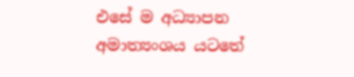එසේ ම අධ්‍යාපන අමාත්‍යංශය යටතේ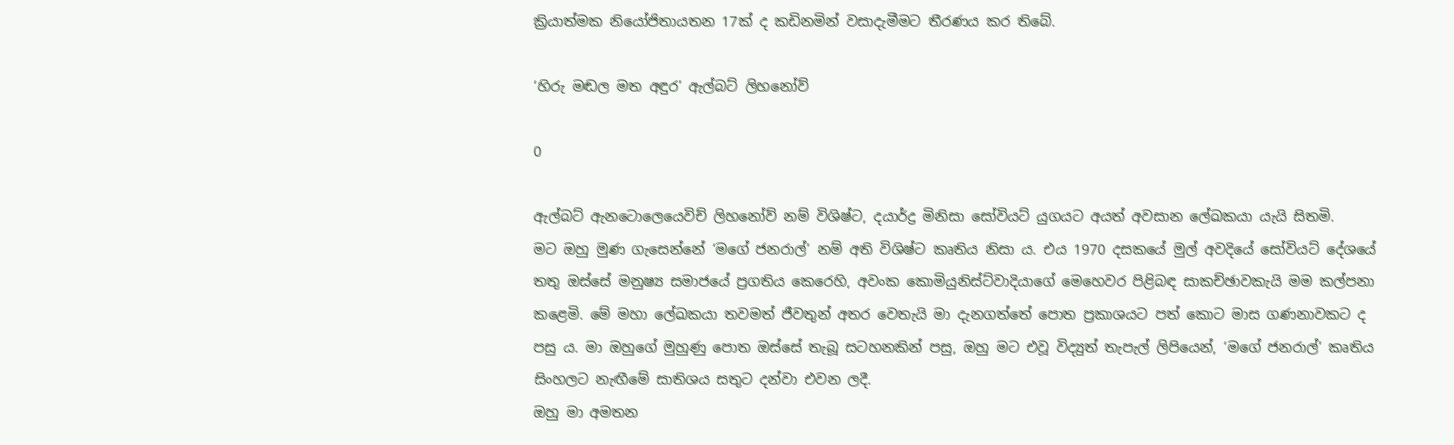ක්‍රියාත්මක නියෝජිතායතන 17ක් ද කඩිනමින් වසාදැමීමට තීරණය කර තිබේ.

‘හිරු මඬල මත අඳුර’ ඇල්බට් ලිහනෝව්

0

ඇල්බට් ඇනටොලෙයෙවිච් ලිහනෝව් නම් විශිෂ්ට, දයාර්ද්‍ර මිනිසා සෝවියට් යුගයට අයත් අවසාන ලේඛකයා යැයි සිතමි.
මට ඔහු මුණ ගැසෙන්නේ ‘මගේ ජනරාල්’ නම් අති විශිෂ්ට කෘතිය නිසා ය. එය 1970 දසකයේ මුල් අවදියේ සෝවියට් දේශයේ තතු ඔස්සේ මනුෂ්‍ය සමාජයේ ප්‍රගතිය කෙරෙහි, අවංක කොමියුනිස්ට්වාදියාගේ මෙහෙවර පිළිබඳ සාකච්ඡාවකැයි මම කල්පනා කළෙමි. මේ මහා ලේඛකයා තවමත් ජීවතුන් අතර වෙතැයි මා දැනගත්තේ පොත ප්‍රකාශයට පත් කොට මාස ගණනාවකට ද පසු ය. මා ඔහුගේ මුහුණු පොත ඔස්සේ තැබූ සටහනකින් පසු, ඔහු මට එවූ විද්‍යුත් තැපැල් ලිපියෙන්, ‘මගේ ජනරාල්’ කෘතිය සිංහලට නැඟීමේ සාතිශය සතුට දන්වා එවන ලදී.
ඔහු මා අමතන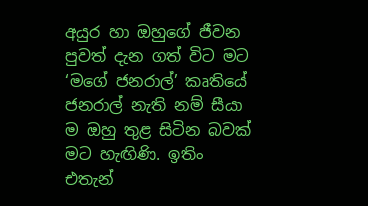අයුර හා ඔහුගේ ජීවන පුවත් දැන ගත් විට මට ‘මගේ ජනරාල්’ කෘතියේ ජනරාල් නැති නම් සීයා ම ඔහු තුළ සිටින බවක් මට හැඟිණි. ඉතිං එතැන්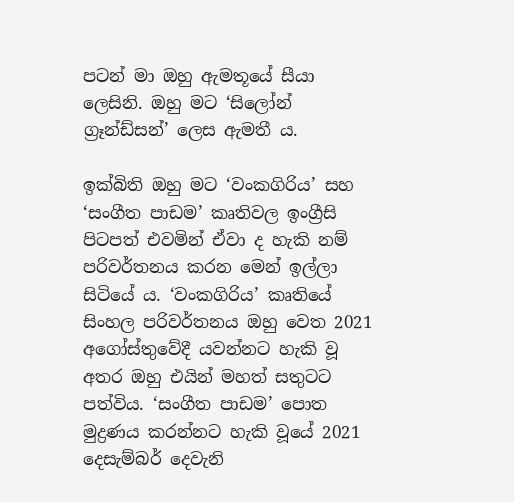පටන් මා ඔහු ඇමතූයේ සීයා ලෙසිනි. ඔහු මට ‘සිලෝන් ග්‍රෑන්ඩ්සන්’ ලෙස ඇමතී ය.

ඉක්බිති ඔහු මට ‘වංකගිරිය’ සහ ‘සංගීත පාඩම’ කෘතිවල ඉංග්‍රීසි පිටපත් එවමින් ඒවා ද හැකි නම් පරිවර්තනය කරන මෙන් ඉල්ලා සිටියේ ය. ‘වංකගිරිය’ කෘතියේ සිංහල පරිවර්තනය ඔහු වෙත 2021 අගෝස්තුවේදී යවන්නට හැකි වූ අතර ඔහු එයින් මහත් සතුටට පත්විය. ‘සංගීත පාඩම’ පොත මුද්‍රණය කරන්නට හැකි වූයේ 2021 දෙසැම්බර් දෙවැනි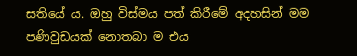සතියේ ය. ඔහු විස්මය පත් කිරීමේ අදහසින් මම පණිවුඩයක් නොතබා ම එය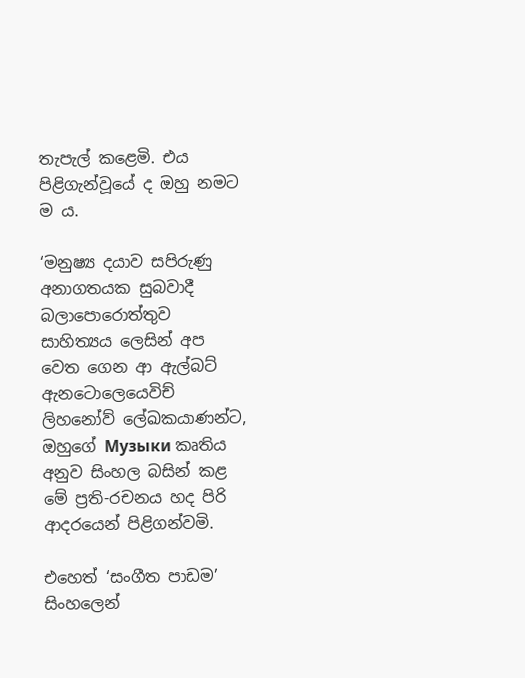තැපැල් කළෙමි. එය පිළිගැන්වූයේ ද ඔහු නමට ම ය.

‘මනුෂ්‍ය දයාව සපිරුණු අනාගතයක සුබවාදී බලාපොරොත්තුව සාහිත්‍යය ලෙසින් අප වෙත ගෙන ආ ඇල්බට් ඇනටොලෙයෙවිච් ලිහනෝව් ලේඛකයාණන්ට, ඔහුගේ Музыки කෘතිය අනුව සිංහල බසින් කළ මේ ප්‍රති-රචනය හද පිරි ආදරයෙන් පිළිගන්වමි.

එහෙත් ‘සංගීත පාඩම’ සිංහලෙන්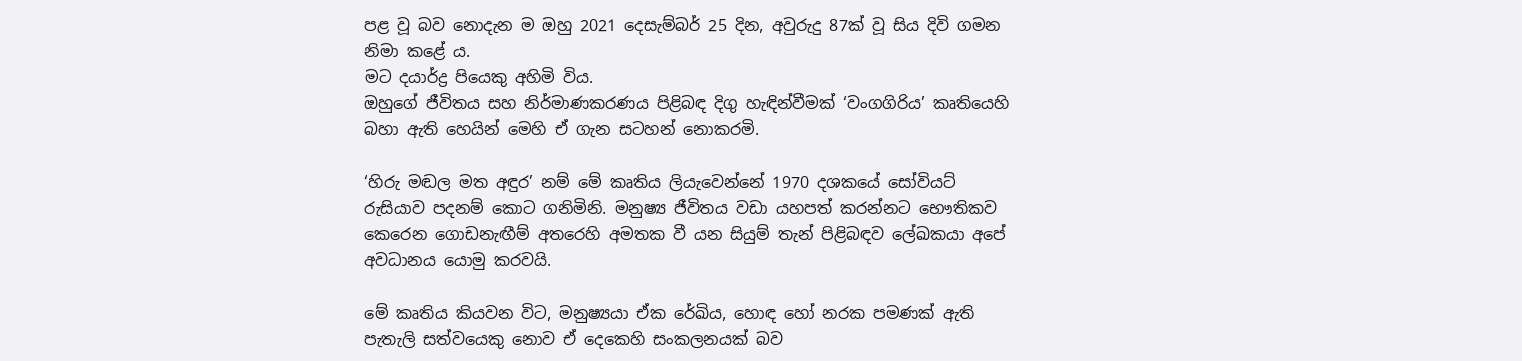පළ වූ බව නොදැන ම ඔහු 2021 දෙසැම්බර් 25 දින, අවුරුදු 87ක් වූ සිය දිවි ගමන නිමා කළේ ය.
මට දයාර්ද්‍ර පියෙකු අහිමි විය.
ඔහුගේ ජීවිතය සහ නිර්මාණකරණය පිළිබඳ දිගු හැඳින්වීමක් ‘වංගගිරිය’ කෘතියෙහි බහා ඇති හෙයින් මෙහි ඒ ගැන සටහන් නොකරමි.

‘හිරු මඬල මත අඳුර’ නම් මේ කෘතිය ලියැවෙන්නේ 1970 දශකයේ සෝවියට් රුසියාව පදනම් කොට ගනිමිනි. මනුෂ්‍ය ජීවිතය වඩා යහපත් කරන්නට භෞතිකව කෙරෙන ගොඩනැඟීම් අතරෙහි අමතක වී යන සියුම් තැන් පිළිබඳව ලේඛකයා අපේ අවධානය යොමු කරවයි.

මේ කෘතිය කියවන විට, මනුෂ්‍යයා ඒක රේඛිය, හොඳ හෝ නරක පමණක් ඇති පැතැලි සත්වයෙකු නොව ඒ දෙකෙහි සංකලනයක් බව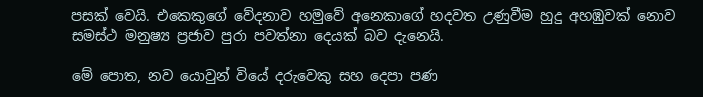පසක් වෙයි. එකෙකුගේ වේදනාව හමුවේ අනෙකාගේ හදවත උණුවීම හුදු අහඹුවක් නොව සමස්ථ මනුෂ්‍ය ප්‍රජාව පුරා පවත්නා දෙයක් බව දැනෙයි.

මේ පොත, නව යොවුන් වියේ දරුවෙකු සහ දෙපා පණ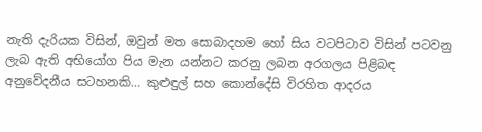නැති දැරියක විසින්, ඔවුන් මත සොබාදහම හෝ සිය වටපිටාව විසින් පටවනු ලැබ ඇති අභියෝග පිය මැන යන්නට කරනු ලබන අරගලය පිළිබඳ අනුවේදනීය සටහනකි… කුළුඳුල් සහ කොන්දේසි විරහිත ආදරය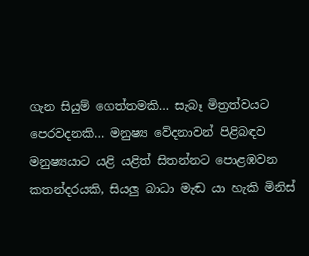ගැන සියුම් ගෙත්තමකි… සැබෑ මිත්‍රත්වයට පෙරවදනකි… මනුෂ්‍ය වේදනාවන් පිළිබඳව මනුෂ්‍යයාට යළි යළිත් සිතන්නට පොළඹවන කතන්දරයකි, සියලු බාධා මැඬ යා හැකි මිනිස්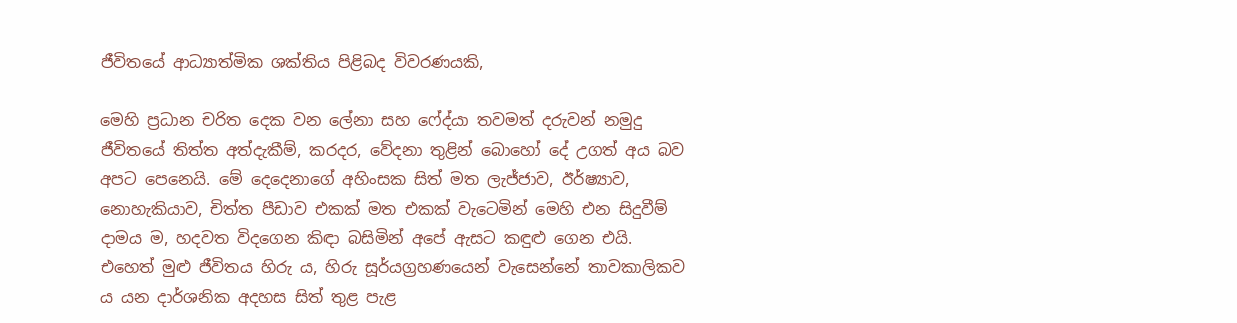ජීවිතයේ ආධ්‍යාත්මික ශක්තිය පිළිබද විවරණයකි,

මෙහි ප්‍රධාන චරිත දෙක වන ලේනා සහ ෆේද්යා තවමත් දරුවන් නමුදු ජීවිතයේ තිත්ත අත්දැකීම්, කරදර, වේදනා තුළින් බොහෝ දේ උගත් අය බව අපට පෙනෙයි. මේ දෙදෙනාගේ අහිංසක සිත් මත ලැජ්ජාව, ඊර්ෂ්‍යාව, නොහැකියාව, චිත්ත පීඩාව එකක් මත එකක් වැටෙමින් මෙහි එන සිදුවීම් දාමය ම, හදවත විදගෙන කිඳා බසිමින් අපේ ඇසට කඳුළු ගෙන එයි. එහෙත් මුළු ජීවිතය හිරු ය, හිරු සූර්යග්‍රහණයෙන් වැසෙන්නේ තාවකාලිකව ය යන දාර්ශනික අදහස සිත් තුළ පැළ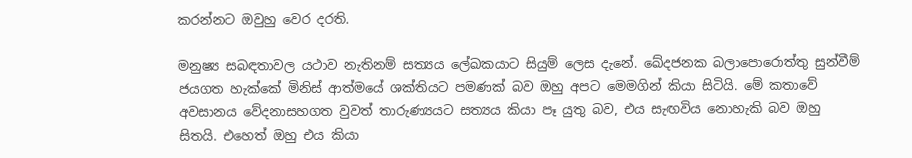කරන්නට ඔවුහු වෙර දරති.

මනුෂ්‍ය සබඳතාවල යථාව නැතිනම් සත්‍යය ලේඛකයාට සියුම් ලෙස දැනේ. ඛේදජනක බලාපොරොත්තු සුන්වීම් ජයගත හැක්කේ මිනිස් ආත්මයේ ශක්තියට පමණක් බව ඔහු අපට මෙමගින් කියා සිටියි. මේ කතාවේ අවසානය වේදනාසහගත වුවත් තාරුණ්‍යයට සත්‍යය කියා පෑ යුතු බව, එය සැඟවිය නොහැකි බව ඔහු සිතයි. එහෙත් ඔහු එය කියා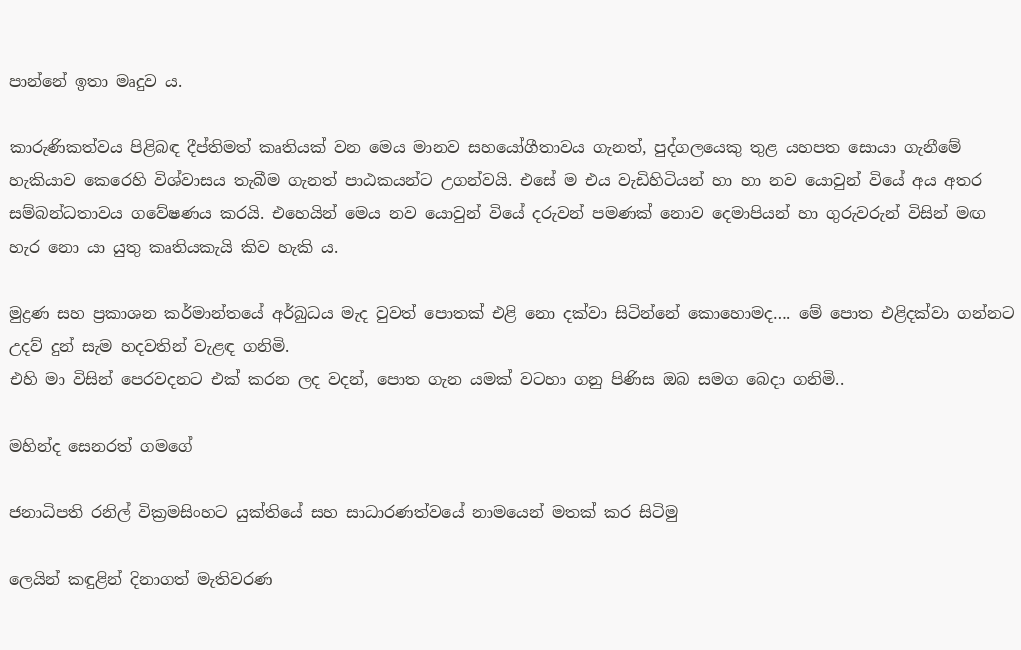පාන්නේ ඉතා මෘදුව ය.

කාරුණිකත්වය පිළිබඳ දීප්තිමත් කෘතියක් වන මෙය මානව සහයෝගීතාවය ගැනත්, පුද්ගලයෙකු තුළ යහපත සොයා ගැනීමේ හැකියාව කෙරෙහි විශ්වාසය තැබීම ගැනත් පාඨකයන්ට උගන්වයි. එසේ ම එය වැඩිහිටියන් හා හා නව යොවුන් වියේ අය අතර සම්බන්ධතාවය ගවේෂණය කරයි. එහෙයින් මෙය නව යොවුන් වියේ දරුවන් පමණක් නොව දෙමාපියන් හා ගුරුවරුන් විසින් මඟ හැර නො යා යුතු කෘතියකැයි කිව හැකි ය.

මුද්‍රණ සහ ප්‍රකාශන කර්මාන්තයේ අර්බුධය මැද වුවත් පොතක් එළි නො දක්වා සිටින්නේ කොහොමද…. මේ පොත එළිදක්වා ගන්නට උදව් දුන් සැම හදවතින් වැළඳ ගනිමි.
එහි මා විසින් පෙරවදනට එක් කරන ලද වදන්, පොත ගැන යමක් වටහා ගනු පිණිස ඔබ සමග බෙදා ගනිමි..

මහින්ද සෙනරත් ගමගේ

ජනාධිපති රනිල් වික්‍රමසිංහට යුක්තියේ සහ සාධාරණත්වයේ නාමයෙන් මතක් කර සිටිමු

ලෙයින් කඳුළින් දිනාගත් මැතිවරණ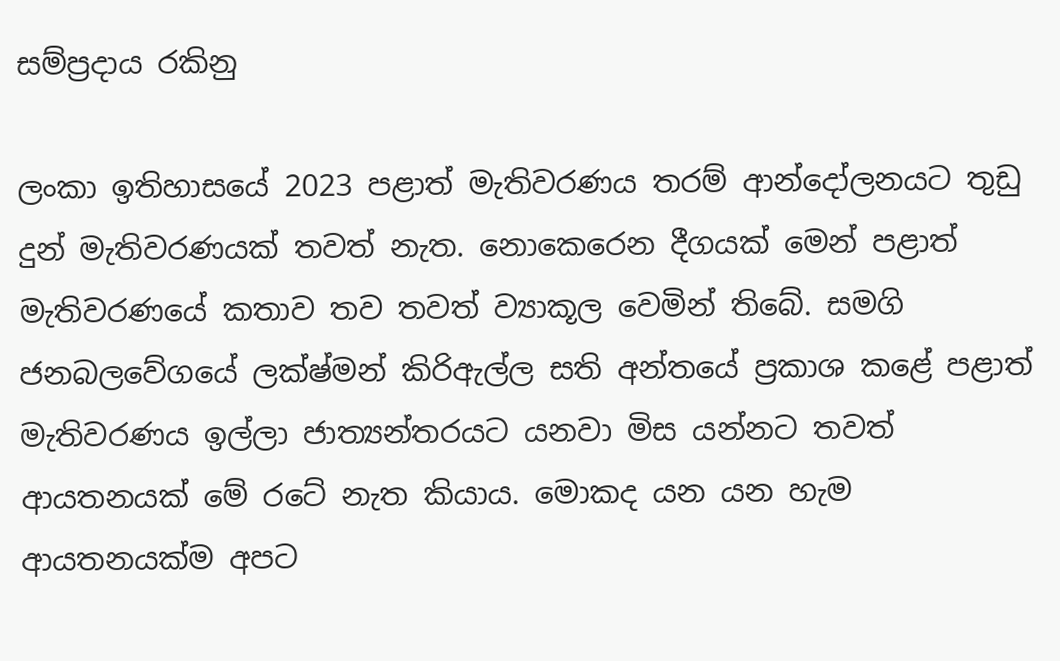සම්ප්‍රදාය රකිනු

ලංකා ඉතිහාසයේ 2023 පළාත් මැතිවරණය තරම් ආන්දෝලනයට තුඩු දුන් මැතිවරණයක් තවත් නැත. නොකෙරෙන දීගයක් මෙන් පළාත් මැතිවරණයේ කතාව තව තවත් ව්‍යාකූල වෙමින් තිබේ. සමගි ජනබලවේගයේ ලක්ෂ්මන් කිරිඇල්ල සති අන්තයේ ප්‍රකාශ කළේ පළාත් මැතිවරණය ඉල්ලා ජාත්‍යන්තරයට යනවා මිස යන්නට තවත් ආයතනයක් මේ රටේ නැත කියාය. මොකද යන යන හැම ආයතනයක්ම අපට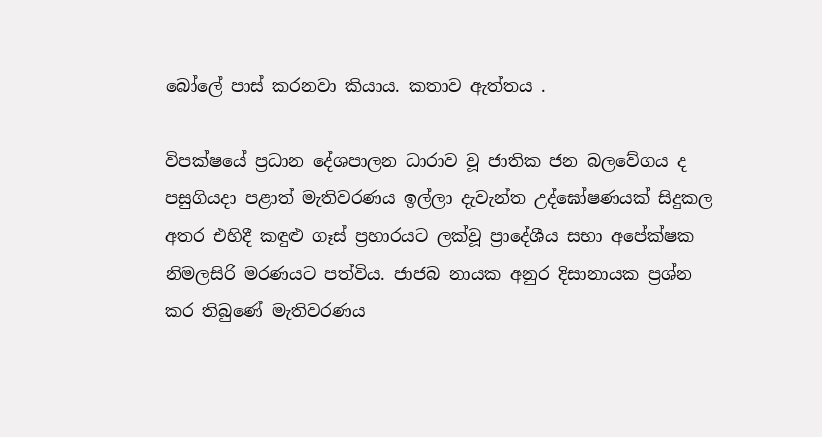බෝලේ පාස් කරනවා කියාය. කතාව ඇත්තය .

විපක්ෂයේ ප්‍රධාන දේශපාලන ධාරාව වූ ජාතික ජන බලවේගය ද පසුගියදා පළාත් මැතිවරණය ඉල්ලා දැවැන්ත උද්ඝෝෂණයක් සිදුකල අතර එහිදී කඳුළු ගෑස් ප්‍රහාරයට ලක්වූ ප්‍රාදේශීය සභා අපේක්ෂක නිමලසිරි මරණයට පත්විය. ජාජබ නායක අනුර දිසානායක ප්‍රශ්න කර තිබුණේ මැතිවරණය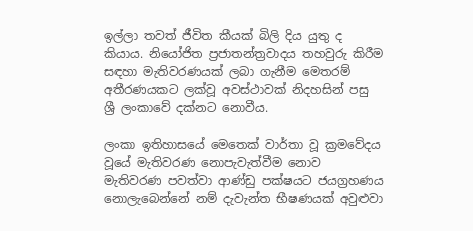ඉල්ලා තවත් ජීවිත කීයක් බිලි දිය යුතු ද කියාය. නියෝජිත ප්‍රජාතන්ත්‍රවාදය තහවුරු කිරීම සඳහා මැතිවරණයක් ලබා ගැනීම මෙතරම් අතීරණයකට ලක්වූ අවස්ථාවක් නිදහසින් පසු ශ්‍රී ලංකාවේ දක්නට නොවීය.

ලංකා ඉතිහාසයේ මෙතෙක් වාර්තා වූ ක්‍රමවේදය වූයේ මැතිවරණ නොපැවැත්වීම නොව මැතිවරණ පවත්වා ආණ්ඩු පක්ෂයට ජයග්‍රහණය නොලැබෙන්නේ නම් දැවැන්ත භීෂණයක් අවුළුවා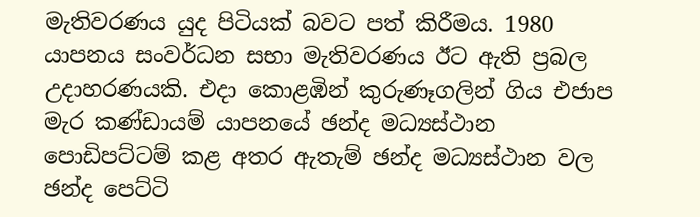මැතිවරණය යුද පිටියක් බවට පත් කිරීමය. 1980 යාපනය සංවර්ධන සභා මැතිවරණය ඊට ඇති ප්‍රබල උදාහරණයකි. එදා කොළඹින් කුරුණෑගලින් ගිය එජාප මැර කණ්ඩායම් යාපනයේ ඡන්ද මධ්‍යස්ථාන පොඩිපට්ටම් කළ අතර ඇතැම් ඡන්ද මධ්‍යස්ථාන වල ඡන්ද පෙට්ටි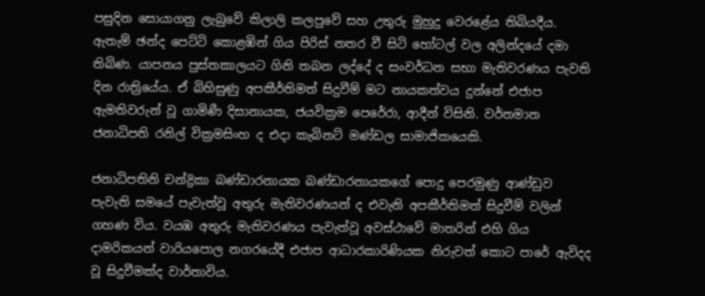පසුදින සොයාගනු ලැබුවේ කිලාලි කලපුවේ සහ උතුරු මුහුදු වෙරළේය තිබියදීය. ඇතැම් ඡන්ද පෙට්ටි කොළඹින් ගිය පිරිස් නතර වී සිටි හෝටල් වල අලින්දයේ දමා තිබිණ. යාපනය පුස්තකාලයට ගිනි තබන ලද්දේ ද සංවර්ධන සභා මැතිවරණය පැවති දින රාත්‍රියේය. ඒ බිහිසුණු අපකීර්තිමත් සිදුවීම් මට නායකත්වය දුන්නේ එජාප ඇමතිවරුන් වූ ගාමිණී දිසානායක, ජයවික්‍රම පෙරේරා, ආදීන් විසිනි. වර්තමාන ජනාධිපති රනිල් වික්‍රමසිංහ ද එදා කැබිනට් මණ්ඩල සාමාජිකයෙකි.

ජනාධිපතිනි චන්ද්‍රිකා බණ්ඩාරනායක බණ්ඩාරනායකගේ පොදු පෙරමුණු ආණ්ඩුව පැවැති සමයේ පැවැත්වූ අතුරු මැතිවරණයන් ද එවැනි අපකීර්තිමත් සිදුවීම් වලින් ගහණ විය. වයඹ අතුරු මැතිවරණය පැවැත්වූ අවස්ථාවේ මාතරින් එහි ගිය දාමරිකයන් වාරියපොල නගරයේදී එජාප ආධාරකාරිණියක නිරුවත් කොට පාරේ ඇවිදද වූ සිදුවීමක්ද වාර්තාවිය.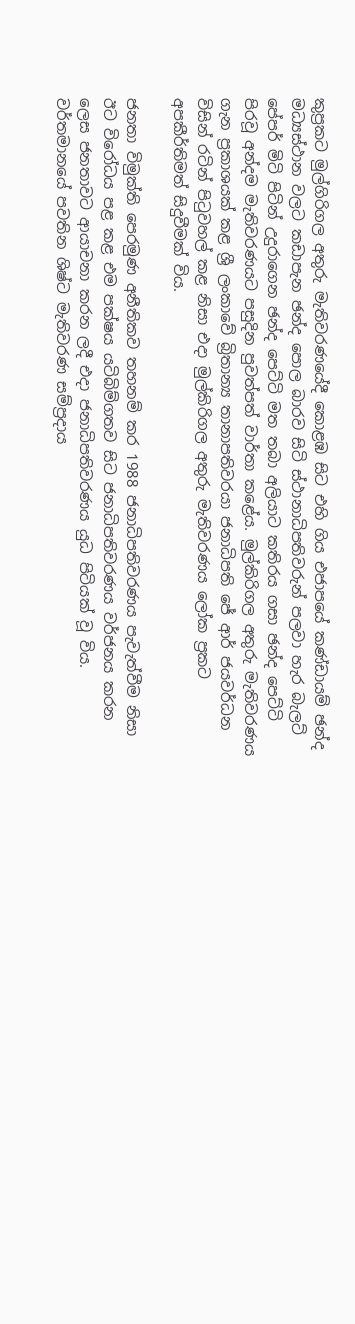කුප්‍රකට මුල්ගිරිගල අතුරු මැතිවරණයේදී කොළඹ සිට එහි ගිය එජාපයේ කණ්ඩායම් ඡන්ද මධ්‍යස්ථාන වලට කඩාපැන ඡන්ද පොල බාරව සිටි ස්ථානාධිපතිවරුන් පලවා හැර බැලට් පේපර් මිටි පිටින් උදුරාගෙන ඡන්ද පෙට්ටි මත තබා අලියාට කතිරය ගසා ඡන්ද පෙට්ටි පිරවූ අන්දම මැතිවරණයට පසුදින පුවත්පත් වාර්තා කළේය. මුල්කිරිගල අතුරු මැතිවරණය ගැන ප්‍රකාශයක් කළ ශ්‍රී ලංකාවේ බ්‍රිතාන්‍ය තානාපතිවරයා ජනාධිපති ජේ ආර් ජයවර්ධන විසින් රටින් පිටුවහල් කළ නිසා එදා මුල්කිරිගල අතුරු මැතිවරණය ලෝක ප්‍රකට අපකීර්තිමත් සිදුවීමක් විය.

ජනතා විමුක්ති පෙරමුණ අනීතිකව තහනම් කර 1988 ජනාධිපතිවරණය පැවැත්වීම නිසා ඊට විරෝධය පළ කළ එම පක්ෂය යටිබිම්ගතව සිට ජනාධිපතිවරණය වර්ජනය කරන ලෙස ජනතාවට ආයාචනා කරන ලදී එදා ජනාධිපතිවරණය යුධ පිටියක් වූ විය. වර්තමානයේ පවතින ශිෂ්ට මැතිවරණ සම්ප්‍රදාය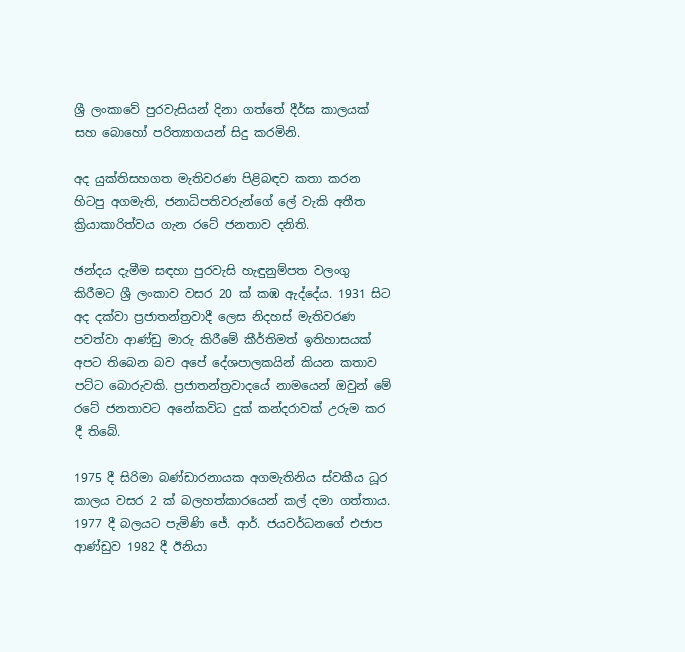ශ්‍රී ලංකාවේ පුරවැසියන් දිනා ගත්තේ දීර්ඝ කාලයක් සහ බොහෝ පරිත්‍යාගයන් සිදු කරමිනි.

අද යුක්තිසහගත මැතිවරණ පිළිබඳව කතා කරන හිටපු අගමැති, ජනාධිපතිවරුන්ගේ ලේ වැකි අතීත ක්‍රියාකාරිත්වය ගැන රටේ ජනතාව දනිති.

ඡන්දය දැමීම සඳහා පුරවැසි හැඳුනුම්පත වලංගු කිරීමට ශ්‍රී ලංකාව වසර 20 ක් කඹ ඇද්දේය. 1931 සිට අද දක්වා ප්‍රජාතන්ත්‍රවාදී ලෙස නිදහස් මැතිවරණ පවත්වා ආණ්ඩු මාරු කිරීමේ කීර්තිමත් ඉතිහාසයක් අපට තිබෙන බව අපේ දේශපාලකයින් කියන කතාව පට්ට බොරුවකි. ප්‍රජාතන්ත්‍රවාදයේ නාමයෙන් ඔවුන් මේ රටේ ජනතාවට අනේකවිධ දුක් කන්දරාවක් උරුම කර දී තිබේ.

1975 දී සිරිමා බණ්ඩාරනායක අගමැතිනිය ස්වකීය ධූර කාලය වසර 2 ක් බලහත්කාරයෙන් කල් දමා ගත්තාය.
1977 දී බලයට පැමිණි ජේ. ආර්. ජයවර්ධනගේ එජාප ආණ්ඩුව 1982 දී ඊනියා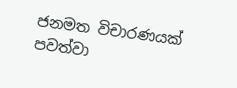ජනමත විචාරණයක් පවත්වා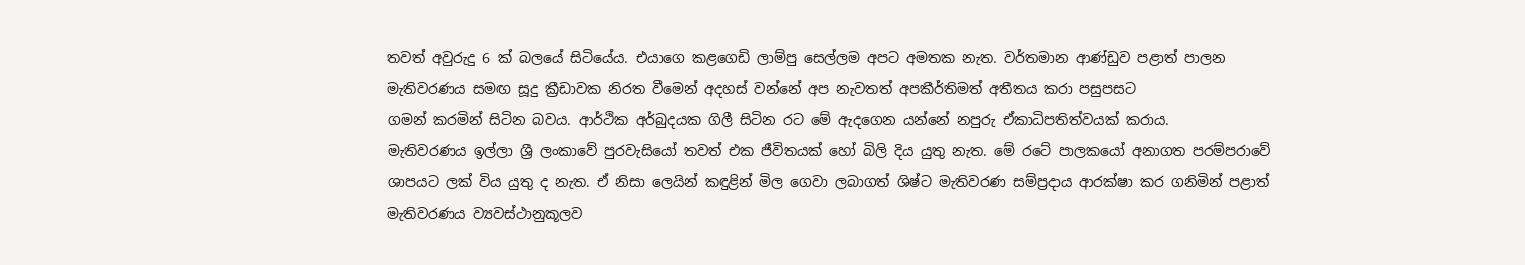තවත් අවුරුදු 6 ක් බලයේ සිටියේය. එයාගෙ කළගෙඩි ලාම්පු සෙල්ලම අපට අමතක නැත. වර්තමාන ආණ්ඩුව පළාත් පාලන මැතිවරණය සමඟ සූදු ක්‍රීඩාවක නිරත වීමෙන් අදහස් වන්නේ අප නැවතත් අපකීර්තිමත් අතීතය කරා පසුපසට
ගමන් කරමින් සිටින බවය. ආර්ථික අර්බුදයක ගිලී සිටින රට මේ ඇදගෙන යන්නේ නපුරු ඒකාධිපතිත්වයක් කරාය.
මැතිවරණය ඉල්ලා ශ්‍රී ලංකාවේ පුරවැසියෝ තවත් එක ජීවිතයක් හෝ බිලි දිය යුතු නැත. මේ රටේ පාලකයෝ අනාගත පරම්පරාවේ ශාපයට ලක් විය යුතු ද නැත. ඒ නිසා ලෙයින් කඳුළින් මිල ගෙවා ලබාගත් ශිෂ්ට මැතිවරණ සම්ප්‍රදාය ආරක්ෂා කර ගනිමින් පළාත් මැතිවරණය ව්‍යවස්ථානුකූලව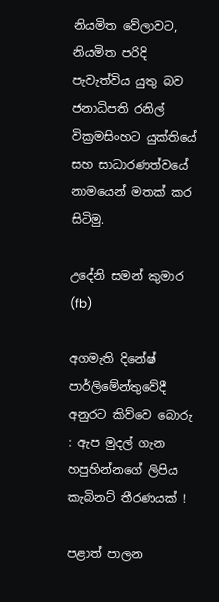නියමිත වේලාවට, නියමිත පරිදි පැවැත්විය යුතු බව ජනාධිපති රනිල් වික්‍රමසිංහට යුක්තියේ සහ සාධාරණත්වයේ නාමයෙන් මතක් කර සිටිමු.

උදේනි සමන් කුමාර (fb)

අගමැති දිනේෂ් පාර්ලිමේන්තුවේදී අනුරට කිව්වෙ බොරු : ඇප මුදල් ගැන හපුහින්නගේ ලිපිය කැබිනට් තීරණයක් !

පළාත් පාලන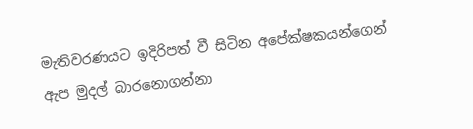මැතිවරණයට ඉදිරිපත් වී සිටින අපේක්ෂකයන්ගෙන් ඇප මුදල් බාරනොගන්නා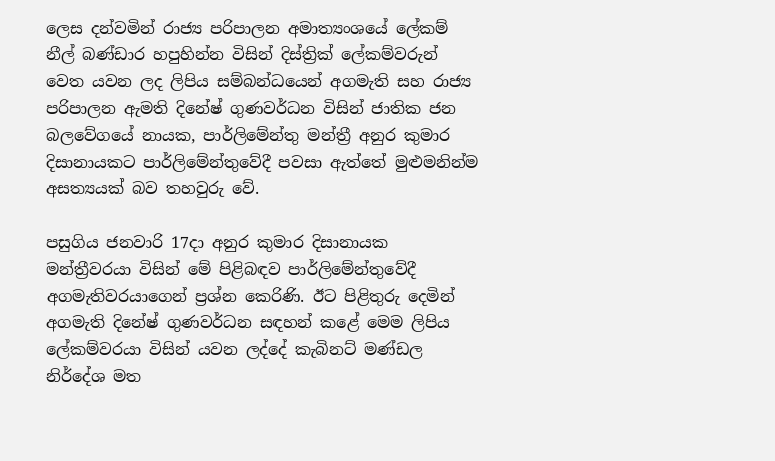ලෙස දන්වමින් රාජ්‍ය පරිපාලන අමාත්‍යංශයේ ලේකම් නීල් බණ්ඩාර හපුහින්න විසින් දිස්ත්‍රික් ලේකම්වරුන් වෙත යවන ලද ලිපිය සම්බන්ධයෙන් අගමැති සහ රාජ්‍ය පරිපාලන ඇමති දිනේෂ් ගුණවර්ධන විසින් ජාතික ජන බලවේගයේ නායක, පාර්ලිමේන්තු මන්ත්‍රී අනුර කුමාර දිසානායකට පාර්ලිමේන්තුවේදී පවසා ඇත්තේ මුළුමනින්ම අසත්‍යයක් බව තහවුරු වේ.

පසුගිය ජනවාරි 17දා අනුර කුමාර දිසානායක මන්ත්‍රීවරයා විසින් මේ පිළිබඳව පාර්ලිමේන්තුවේදී අගමැතිවරයාගෙන් ප්‍රශ්න කෙරිණි. ඊට පිළිතුරු දෙමින් අගමැති දිනේෂ් ගුණවර්ධන සඳහන් කළේ මෙම ලිපිය ලේකම්වරයා විසින් යවන ලද්දේ කැබිනට් මණ්ඩල නිර්දේශ මත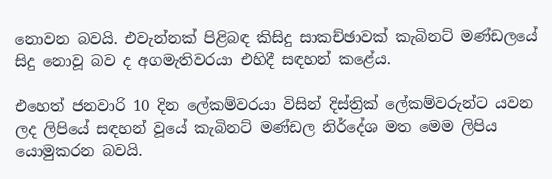නොවන බවයි. එවැන්නක් පිළිබඳ කිසිදු සාකච්ඡාවක් කැබිනට් මණ්ඩලයේ සිදු නොවූ බව ද අගමැතිවරයා එහිදී සඳහන් කළේය.

එහෙත් ජනවාරි 10 දින ලේකම්වරයා විසින් දිස්ත්‍රික් ලේකම්වරුන්ට යවන ලද ලිපියේ සඳහන් වූයේ කැබිනට් මණ්ඩල නිර්දේශ මත මෙම ලිපිය යොමුකරන බවයි.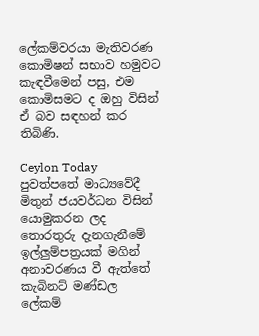ලේකම්වරයා මැතිවරණ කොමිෂන් සභාව හමුවට කැඳවීමෙන් පසු, එම කොමිසමට ද ඔහු විසින් ඒ බව සඳහන් කර තිබිණි.

Ceylon Today පුවත්පතේ මාධ්‍යවේදී මිතුන් ජයවර්ධන විසින් යොමුකරන ලද තොරතුරු දැනගැනීමේ ඉල්ලුම්පත්‍රයක් මගින් අනාවරණය වී ඇත්තේ කැබිනට් මණ්ඩල ලේකම්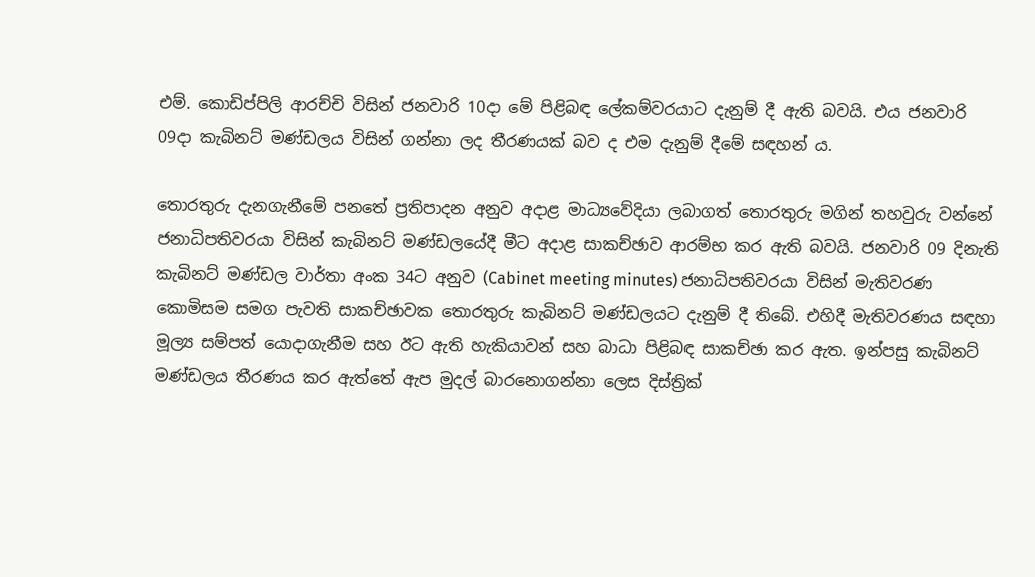එම්. කොඩිප්පිලි ආරච්චි විසින් ජනවාරි 10දා මේ පිළිබඳ ලේකම්වරයාට දැනුම් දී ඇති බවයි. එය ජනවාරි 09දා කැබිනට් මණ්ඩලය විසින් ගන්නා ලද තීරණයක් බව ද එම දැනුම් දීමේ සඳහන් ය.

තොරතුරු දැනගැනීමේ පනතේ ප්‍රතිපාදන අනුව අදාළ මාධ්‍යවේදියා ලබාගත් තොරතුරු මගින් තහවුරු වන්නේ ජනාධිපතිවරයා විසින් කැබිනට් මණ්ඩලයේදී මීට අදාළ සාකච්ඡාව ආරම්භ කර ඇති බවයි. ජනවාරි 09 දිනැති කැබිනට් මණ්ඩල වාර්තා අංක 34ට අනුව (Cabinet meeting minutes) ජනාධිපතිවරයා විසින් මැතිවරණ කොමිසම සමග පැවති සාකච්ඡාවක තොරතුරු කැබිනට් මණ්ඩලයට දැනුම් දී තිබේ. එහිදී මැතිවරණය සඳහා මූල්‍ය සම්පත් යොදාගැනීම සහ ඊට ඇති හැකියාවන් සහ බාධා පිළිබඳ සාකච්ඡා කර ඇත. ඉන්පසු කැබිනට් මණ්ඩලය තීරණය කර ඇත්තේ ඇප මුදල් බාරනොගන්නා ලෙස දිස්ත්‍රික්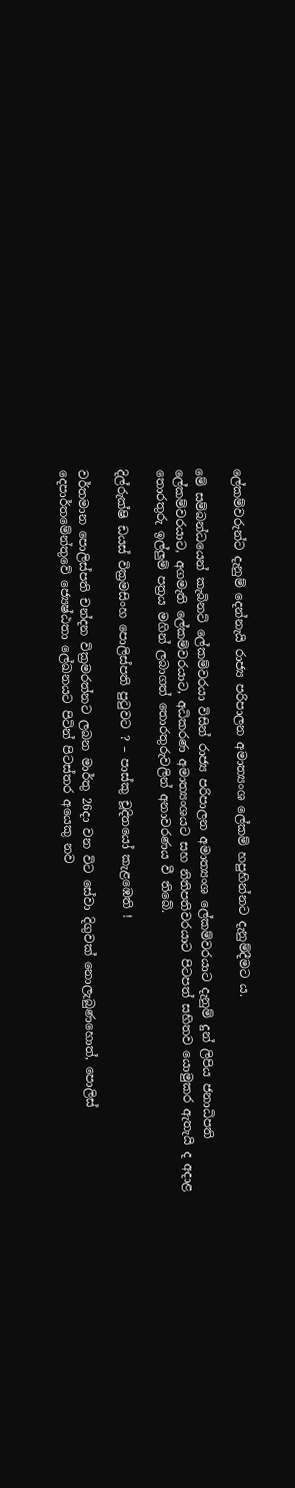ලේකම්වරුන්ට දැනුම් දෙන්නැයි රාජ්‍ය පරිපාලන අමාත්‍යංශ ලේකම් හපුහින්නට දැනුම්දීමට ය.

මේ සම්බන්ධයෙන් කැබිනට් ලේකම්වරයා විසින් රාජ්‍ය පරිපාලන අමාත්‍යංශ ලේකම්වරයාට දැනුම් දුන් ලිපිය ජනාධිපති ලේකම්වරයාට, අගමැති ලේකම්වරයාට, අධිකරණ අමාත්‍යංශයට සහ නිතිපතිවරයාට පිටපත් සහිතව යොමුකර ඇතැයි ද අදාළ තොරතුරු ඉල්ලුම් පත්‍රය මගින් ලබාගත් තොරතුරුවලින් අනාවරණය වී තිබේ.

දිල්රුක්ෂි ඩයස් වික්‍රමසිංහ පොලිස්පති පුටුවට ? – පාස්කු චූදිතයෝ කැළඹෙති !

වර්තමාන පොලිස්පති චන්දන වික්‍රමරත්නට ලබන මාර්තු 26දා වන විට සේවා දිගුවක් නොලැබුණහොත්, පොලිස් දෙපාර්තමේන්තුවේ ජ්‍යෙෂ්ඨතා ලේඛනයට පිටින් පිටස්තර අයෙකු නව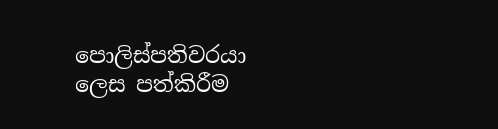පොලිස්පතිවරයා ලෙස පත්කිරීම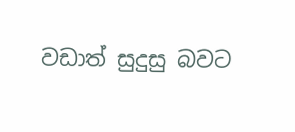වඩාත් සුදුසු බවට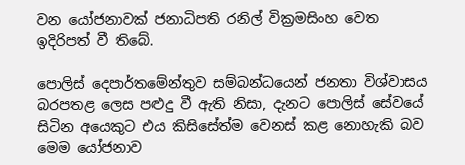වන යෝජනාවක් ජනාධිපති රනිල් වික්‍රමසිංහ වෙත ඉදිරිපත් වී තිබේ.

පොලිස් දෙපාර්තමේන්තුව සම්බන්ධයෙන් ජනතා විශ්වාසය බරපතළ ලෙස පළුදු වී ඇති නිසා, දැනට පොලිස් සේවයේ සිටින අයෙකුට එය කිසිසේත්ම වෙනස් කළ නොහැකි බව මෙම යෝජනාව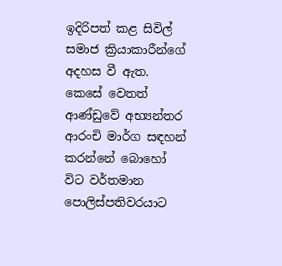ඉදිරිපත් කළ සිවිල් සමාජ ක්‍රියාකාරීන්ගේ අදහස වී ඇත. කෙසේ වෙතත් ආණ්ඩුවේ අභ්‍යන්තර ආරංචි මාර්ග සඳහන් කරන්නේ බොහෝ විට වර්තමාන පොලිස්පතිවරයාට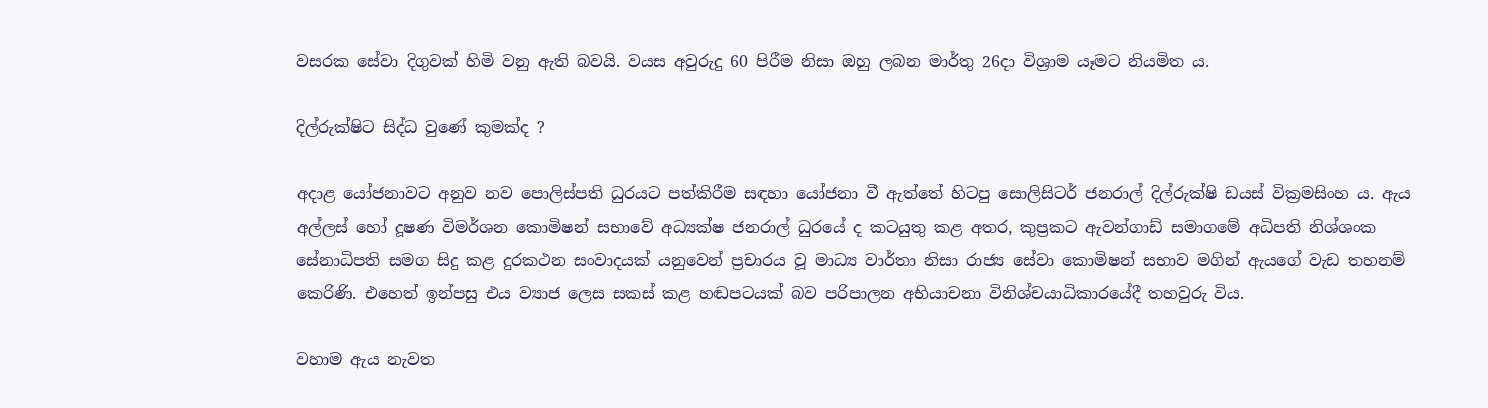වසරක සේවා දිගුවක් හිමි වනු ඇති බවයි. වයස අවුරුදු 60 පිරීම නිසා ඔහු ලබන මාර්තු 26දා විශ්‍රාම යෑමට නියමිත ය.

දිල්රුක්ෂිට සිද්ධ වුණේ කුමක්ද ?

අදාළ යෝජනාවට අනුව නව පොලිස්පති ධුරයට පත්කිරීම සඳහා යෝජනා වී ඇත්තේ හිටපු සොලිසිටර් ජනරාල් දිල්රුක්ෂි ඩයස් වික්‍රමසිංහ ය. ඇය අල්ලස් හෝ දූෂණ විමර්ශන කොමිෂන් සභාවේ අධ්‍යක්ෂ ජනරාල් ධුරයේ ද කටයුතු කළ අතර, කුප්‍රකට ඇවන්ගාඩ් සමාගමේ අධිපති නිශ්ශංක සේනාධිපති සමග සිදු කළ දුරකථන සංවාදයක් යනුවෙන් ප්‍රචාරය වූ මාධ්‍ය වාර්තා නිසා රාජ්‍ය සේවා කොමිෂන් සභාව මගින් ඇයගේ වැඩ තහනම් කෙරිණි. එහෙත් ඉන්පසු එය ව්‍යාජ ලෙස සකස් කළ හඬපටයක් බව පරිපාලන අභියාචනා විනිශ්චයාධිකාරයේදී තහවුරු විය.

වහාම ඇය නැවත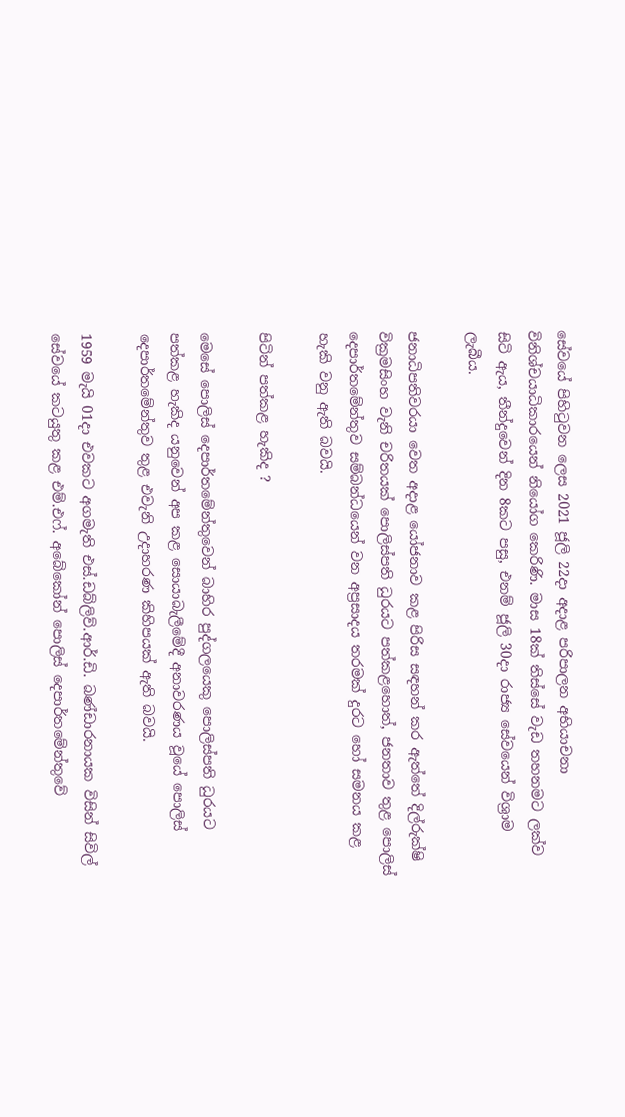සේවයේ පිහිටුවන ලෙස 2021 ජූලි 22දා අදාළ පරිපාලන අභියාචනා විනිශ්චයාධිකාරයෙන් නියෝග කෙරිණි. මාස 18ක් තිස්සේ වැඩ තහනමට ලක්ව සිටි ඇය, තීන්දුවෙන් දින 8කට පසු, එනම් ජූලි 30දා රාජ්‍ය සේවයෙන් විශ්‍රාම ලැබීය.

ජනාධිපතිවරයා වෙත අදාළ යෝජනාව කළ පිරිස සඳහන් කර ඇත්තේ දිල්රුක්ෂි වික්‍රමසිංහ වැනි චරිතයක් පොලිස්පති ධුරයට පත්කළහොත්, ජනතාව තුළ පොලිස් දෙපාර්තමේන්තුව සම්බන්ධයෙන් වන අප්‍රසාදය තරමක් දුරට හෝ සමනය කළ හැකි වනු ඇති බවයි.

පිටින් පත්කළ හැකිද ?

මෙසේ පොලිස් දෙපාර්තමේන්තුවෙන් බාහිර පුද්ගලයෙකු පොලිස්පති ධුරයට පත්කළ හැකිද යනුවෙන් අප කළ සොයාබැලීමේදී අනාවරණය වූයේ පොලිස් දෙපාර්තමේන්තුව තුළ එවැනි උදාහරණ කිහිපයක් ඇති බවයි.

1959 මැයි 01දා එවකට අගමැති එස්.ඩබ්ලිව්.ආර්.ඩි. බණ්ඩාරනායක විසින් සිවිල් සේවයේ කටයුතු කළ එම්.එෆ්. අබේකෝන් පොලිස් දෙපාර්තමේන්තුවේ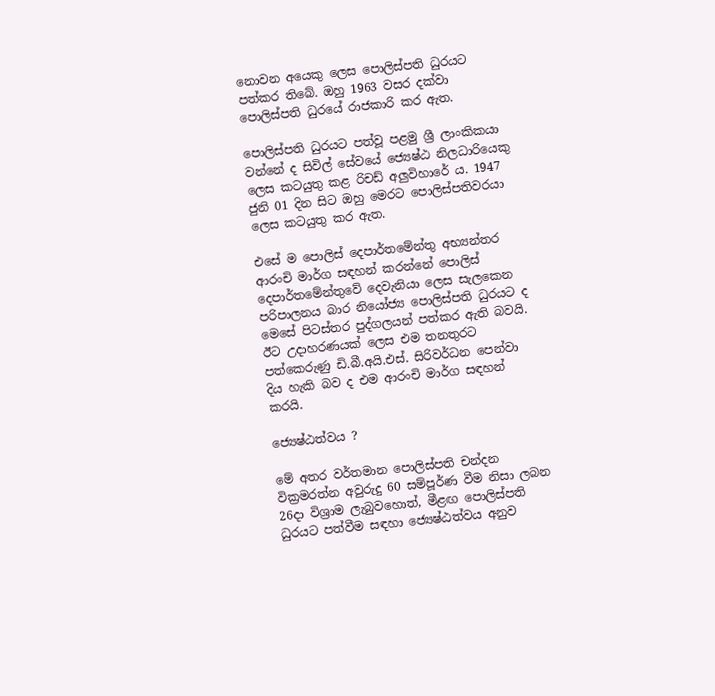නොවන අයෙකු ලෙස පොලිස්පති ධුරයට පත්කර තිබේ. ඔහු 1963 වසර දක්වා පොලිස්පති ධුරයේ රාජකාරි කර ඇත.

පොලිස්පති ධුරයට පත්වූ පළමු ශ්‍රී ලාංකිකයා වන්නේ ද සිවිල් සේවයේ ජ්‍යෙෂ්ඨ නිලධාරියෙකු ලෙස කටයුතු කළ රිචඩ් අලුවිහාරේ ය. 1947 ජුනි 01 දින සිට ඔහු මෙරට පොලිස්පතිවරයා ලෙස කටයුතු කර ඇත.

එසේ ම පොලිස් දෙපාර්තමේන්තු අභ්‍යන්තර ආරංචි මාර්ග සඳහන් කරන්නේ පොලිස් දෙපාර්තමේන්තුවේ දෙවැනියා ලෙස සැලකෙන පරිපාලනය බාර නියෝජ්‍ය පොලිස්පති ධුරයට ද මෙසේ පිටස්තර පුද්ගලයන් පත්කර ඇති බවයි. ඊට උදාහරණයක් ලෙස එම තනතුරට පත්කෙරුණු ඩි.බී.අයි.එස්. සිරිවර්ධන පෙන්වා දිය හැකි බව ද එම ආරංචි මාර්ග සඳහන් කරයි.

ජ්‍යෙෂ්ඨත්වය ?

මේ අතර වර්තමාන පොලිස්පති චන්දන වික්‍රමරත්න අවුරුදු 60 සම්පූර්ණ වීම නිසා ලබන 26දා විශ්‍රාම ලැබුවහොත්, මීළඟ පොලිස්පති ධුරයට පත්වීම සඳහා ජ්‍යෙෂ්ඨත්වය අනුව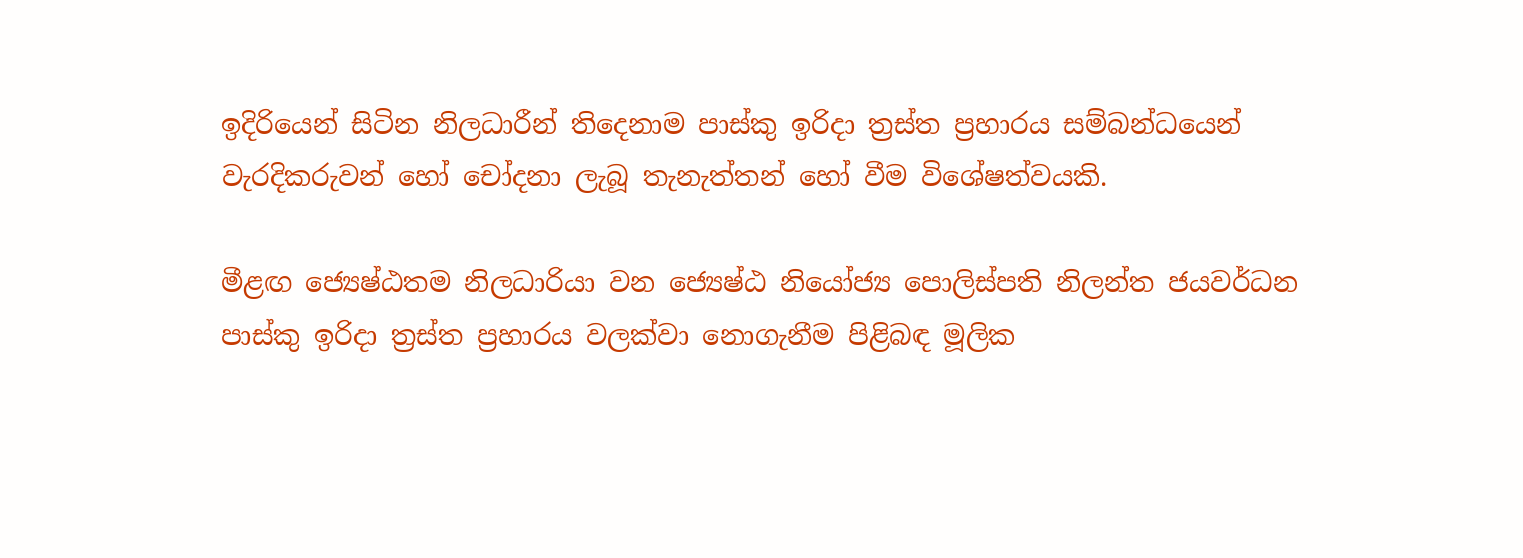ඉදිරියෙන් සිටින නිලධාරීන් තිදෙනාම පාස්කු ඉරිදා ත්‍රස්ත ප්‍රහාරය සම්බන්ධයෙන් වැරදිකරුවන් හෝ චෝදනා ලැබූ තැනැත්තන් හෝ වීම විශේෂත්වයකි.

මීළඟ ජ්‍යෙෂ්ඨතම නිලධාරියා වන ජ්‍යෙෂ්ඨ නියෝජ්‍ය පොලිස්පති නිලන්ත ජයවර්ධන පාස්කු ඉරිදා ත්‍රස්ත ප්‍රහාරය වලක්වා නොගැනීම පිළිබඳ මූලික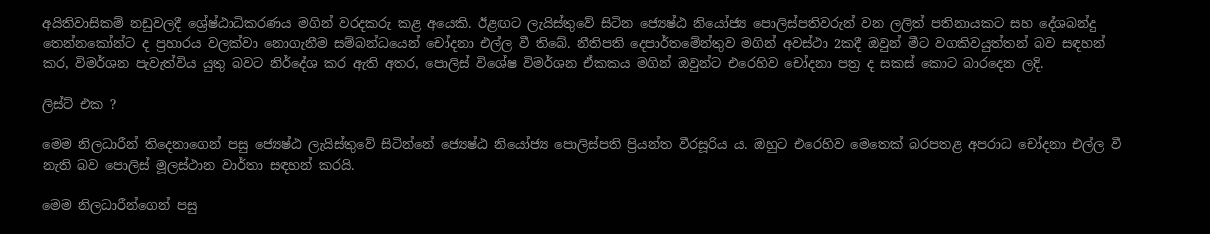අයිතිවාසිකම් නඩුවලදී ශ්‍රේෂ්ඨාධිකරණය මගින් වරදකරු කළ අයෙකි. ඊළඟට ලැයිස්තුවේ සිටින ජ්‍යෙෂ්ඨ නියෝජ්‍ය පොලිස්පතිවරුන් වන ලලිත් පතිනායකට සහ දේශබන්දු තෙන්නකෝන්ට ද ප්‍රහාරය වලක්වා නොගැනීම සම්බන්ධයෙන් චෝදනා එල්ල වී තිබේ. නීතිපති දෙපාර්තමේන්තුව මගින් අවස්ථා 2කදී ඔවුන් මීට වගකිවයුත්තන් බව සඳහන් කර, විමර්ශන පැවැත්විය යුතු බවට නිර්දේශ කර ඇති අතර, පොලිස් විශේෂ විමර්ශන ඒකකය මගින් ඔවුන්ට එරෙහිව චෝදනා පත්‍ර ද සකස් කොට බාරදෙන ලදි.

ලිස්ට් එක ?

මෙම නිලධාරීන් තිදෙනාගෙන් පසු ජ්‍යෙෂ්ඨ ලැයිස්තුවේ සිටින්නේ ජ්‍යෙෂ්ඨ නියෝජ්‍ය පොලිස්පති ප්‍රියන්ත වීරසූරිය ය. ඔහුට එරෙහිව මෙතෙක් බරපතළ අපරාධ චෝදනා එල්ල වී නැති බව පොලිස් මූලස්ථාන වාර්තා සඳහන් කරයි.

මෙම නිලධාරීන්ගෙන් පසු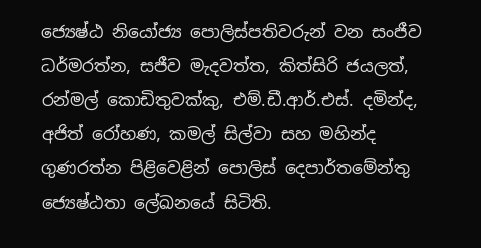ජ්‍යෙෂ්ඨ නියෝජ්‍ය පොලිස්පතිවරුන් වන සංජීව ධර්මරත්න, සජීව මැදවත්ත, කිත්සිරි ජයලත්, රන්මල් කොඩිතුවක්කු, එම්.ඩී.ආර්.එස්. දමින්ද, අජිත් රෝහණ, කමල් සිල්වා සහ මහින්ද ගුණරත්න පිළිවෙළින් පොලිස් දෙපාර්තමේන්තු ජ්‍යෙෂ්ඨතා ලේඛනයේ සිටිති.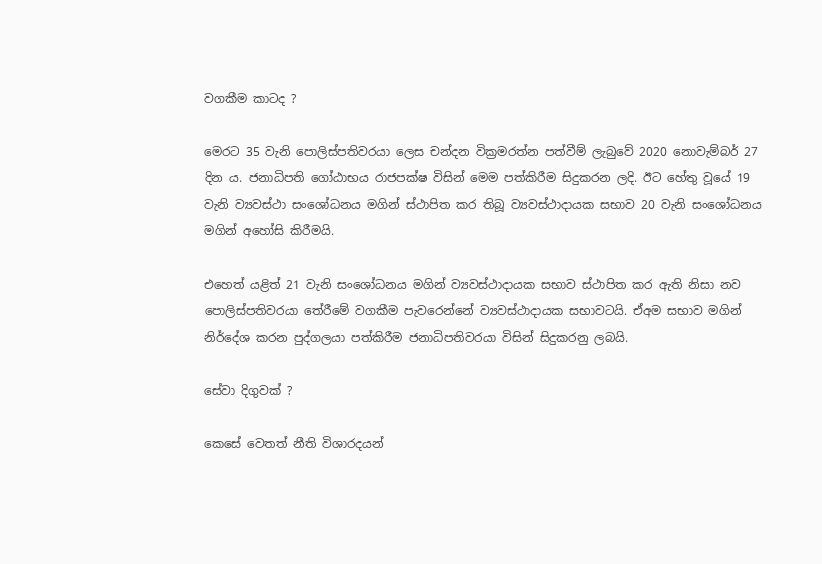වගකීම කාටද ?

මෙරට 35 වැනි පොලිස්පතිවරයා ලෙස චන්දන වික්‍රමරත්න පත්වීම් ලැබුවේ 2020 නොවැම්බර් 27 දින ය. ජනාධිපති ගෝඨාභය රාජපක්ෂ විසින් මෙම පත්කිරීම සිදුකරන ලදි. ඊට හේතු වූයේ 19 වැනි ව්‍යවස්ථා සංශෝධනය මගින් ස්ථාපිත කර තිබූ ව්‍යවස්ථාදායක සභාව 20 වැනි සංශෝධනය මගින් අහෝසි කිරීමයි.

එහෙත් යළිත් 21 වැනි සංශෝධනය මගින් ව්‍යවස්ථාදායක සභාව ස්ථාපිත කර ඇති නිසා නව පොලිස්පතිවරයා තේරීමේ වගකීම පැවරෙන්නේ ව්‍යවස්ථාදායක සභාවටයි. ඒඅම සභාව මගින් නිර්දේශ කරන පුද්ගලයා පත්කිරීම ජනාධිපතිවරයා විසින් සිදුකරනු ලබයි.

සේවා දිගුවක් ?

කෙසේ වෙතත් නීති විශාරදයන්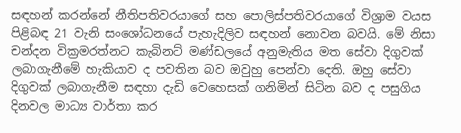සඳහන් කරන්නේ නීතිපතිවරයාගේ සහ පොලිස්පතිවරයාගේ විශ්‍රාම වයස පිළිබඳ 21 වැනි සංශෝධනයේ පැහැදිලිව සඳහන් නොවන බවයි. මේ නිසා චන්දන වික්‍රමරත්නට කැබිනට් මණ්ඩලයේ අනුමැතිය මත සේවා දිගුවක් ලබාගැනීමේ හැකියාව ද පවතින බව ඔවුහු පෙන්වා දෙති. ඔහු සේවා දිගුවක් ලබාගැනීම සඳහා දැඩි වෙහෙසක් ගනිමින් සිටින බව ද පසුගිය දිනවල මාධ්‍ය වාර්තා කර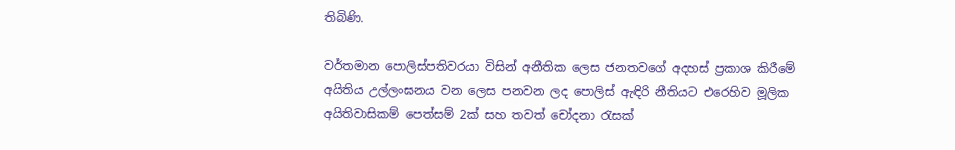තිබිණි.

වර්තමාන පොලිස්පතිවරයා විසින් අනීතික ලෙස ජනතවගේ අදහස් ප්‍රකාශ කිරීමේ අයිතිය උල්ලංඝනය වන ලෙස පනවන ලද පොලිස් ඇඳිරි නීතියට එරෙහිව මූලික අයිතිවාසිකම් පෙත්සම් 2ක් සහ තවත් චෝදනා රැසක්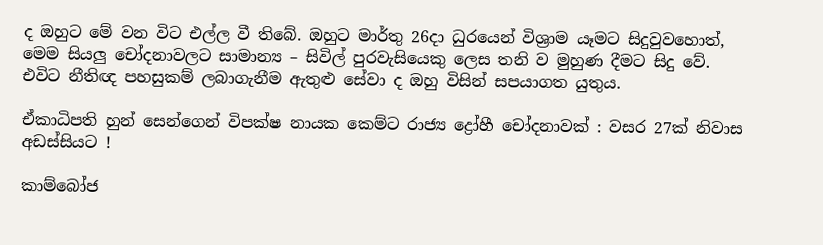ද ඔහුට මේ වන විට එල්ල වී තිබේ. ඔහුට මාර්තු 26දා ධුරයෙන් විශ්‍රාම යෑමට සිදුවුවහොත්, මෙම සියලු චෝදනාවලට සාමාන්‍ය – සිවිල් පුරවැසියෙකු ලෙස තනි ව මුහුණ දීමට සිදු වේ. එවිට නීතිඥ පහසුකම් ලබාගැනීම ඇතුළු සේවා ද ඔහු විසින් සපයාගත යුතුය.

ඒකාධිපති හුන් සෙන්ගෙන් විපක්ෂ නායක කෙම්ට රාජ්‍ය ද්‍රෝහී චෝදනාවක් : වසර 27ක් නිවාස අඩස්සියට !

කාම්බෝජ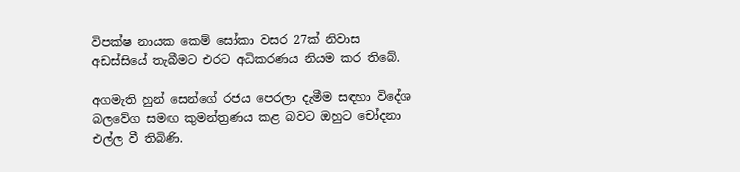විපක්ෂ නායක කෙම් සෝකා වසර 27ක් නිවාස අඩස්සියේ තැබීමට එරට අධිකරණය නියම කර තිබේ.

අගමැති හුන් සෙන්ගේ රජය පෙරලා දැමීම සඳහා විදේශ බලවේග සමඟ කුමන්ත්‍රණය කළ බවට ඔහුට චෝදනා එල්ල වී තිබිණි.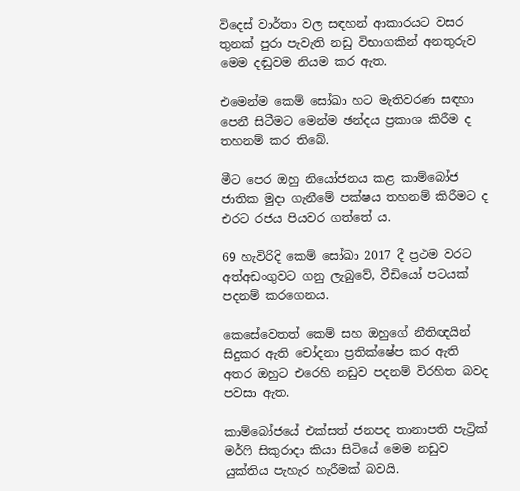විදෙස් වාර්තා වල සඳහන් ආකාරයට වසර තුනක් පුරා පැවැති නඩු විභාගකින් අනතුරුව මෙම දඬුවම නියම කර ඇත.

එමෙන්ම කෙම් සෝඛා හට මැතිවරණ සඳහා පෙනී සිටීමට මෙන්ම ඡන්දය ප්‍රකාශ කිරීම ද තහනම් කර තිබේ.

මීට පෙර ඔහු නියෝජනය කළ කාම්බෝජ ජාතික මුදා ගැනීමේ පක්ෂය තහනම් කිරීමට ද එරට රජය පියවර ගත්තේ ය.

69 හැවිරිදි කෙම් සෝඛා 2017 දී ප්‍රථම වරට අත්අඩංගුවට ගනු ලැබුවේ, වීඩියෝ පටයක් පදනම් කරගෙනය.

කෙසේවෙතත් කෙම් සහ ඔහුගේ නීතිඥයින් සිදුකර ඇති චෝදනා ප්‍රතික්ෂේප කර ඇති අතර ඔහුට එරෙහි නඩුව පදනම් විරහිත බවද පවසා ඇත.

කාම්බෝජයේ එක්සත් ජනපද තානාපති පැට්‍රික් මර්ෆි සිකුරාදා කියා සිටියේ මෙම නඩුව යුක්තිය පැහැර හැරීමක් බවයි.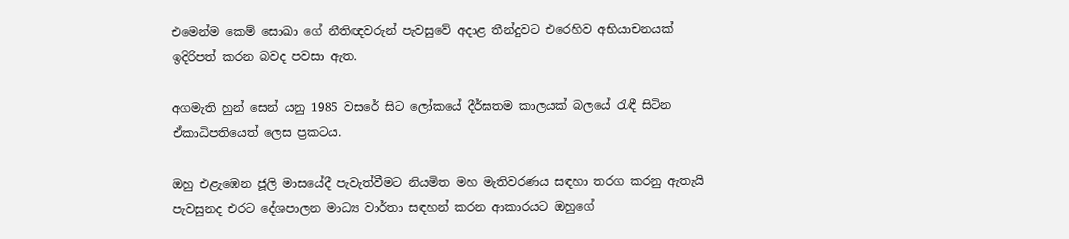එමෙන්ම කෙම් සොඛා ගේ නීතිඥවරුන් පැවසුවේ අදාළ තීන්දුවට එරෙහිව අභියාචනයක් ඉදිරිපත් කරන බවද පවසා ඇත.

අගමැති හුන් සෙන් යනු 1985 වසරේ සිට ලෝකයේ දීර්ඝතම කාලයක් බලයේ රැඳී සිටින ඒකාධිපතියෙත් ලෙස ප්‍රකටය.

ඔහු එළැඹෙන ජූලි මාසයේදී පැවැත්වීමට නියමිත මහ මැතිවරණය සඳහා තරග කරනු ඇතැයි පැවසුනද එරට දේශපාලන මාධ්‍ය වාර්තා සඳහන් කරන ආකාරයට ඔහුගේ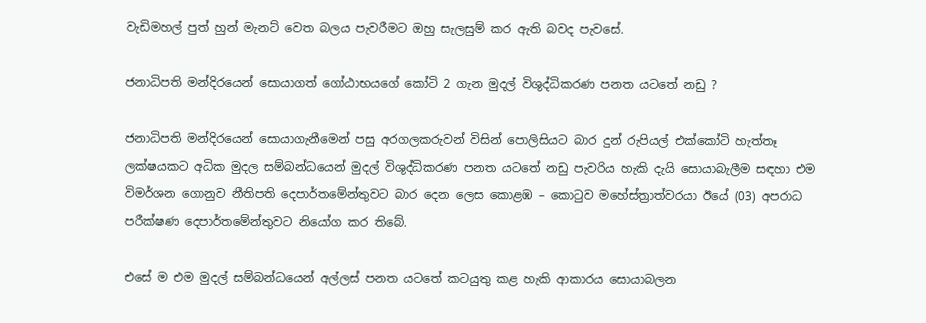වැඩිමහල් පුත් හුන් මැනට් වෙත බලය පැවරීමට ඔහු සැලසුම් කර ඇති බවද පැවසේ.

ජනාධිපති මන්දිරයෙන් සොයාගත් ගෝඨාභයගේ කෝටි 2 ගැන මුදල් විශුද්ධිකරණ පනත යටතේ නඩු ?

ජනාධිපති මන්දිරයෙන් සොයාගැනීමෙන් පසු අරගලකරුවන් විසින් පොලිසියට බාර දුන් රුපියල් එක්කෝටි හැත්තෑ ලක්ෂයකට අධික මුදල සම්බන්ධයෙන් මුදල් විශුද්ධිකරණ පනත යටතේ නඩු පැවරිය හැකි දැයි සොයාබැලීම සඳහා එම විමර්ශන ගොනුව නීතිපති දෙපාර්තමේන්තුවට බාර දෙන ලෙස කොළඹ – කොටුව මහේස්ත්‍රාත්වරයා ඊයේ (03) අපරාධ පරීක්ෂණ දෙපාර්තමේන්තුවට නියෝග කර තිබේ.

එසේ ම එම මුදල් සම්බන්ධයෙන් අල්ලස් පනත යටතේ කටයුතු කළ හැකි ආකාරය සොයාබලන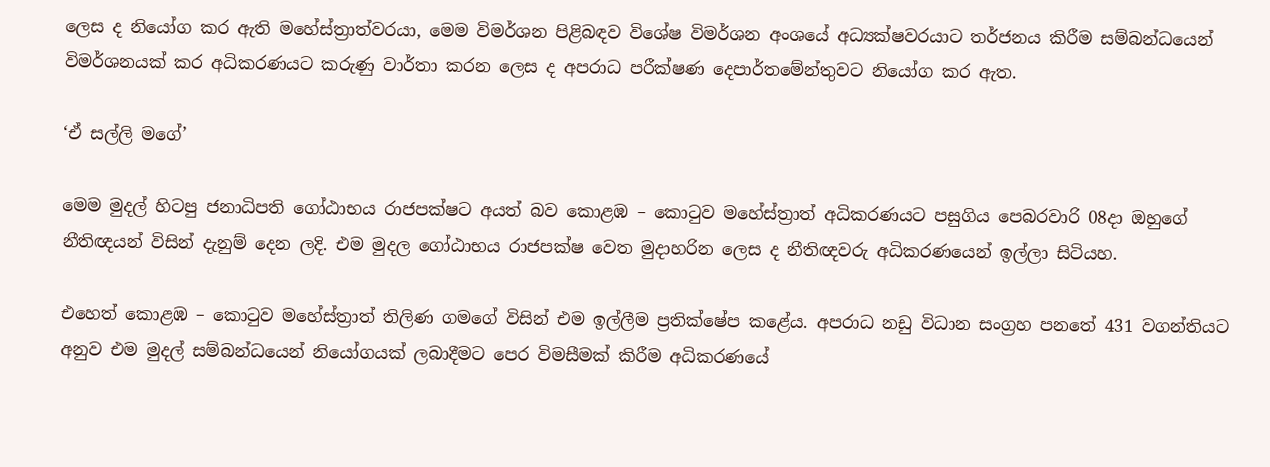ලෙස ද නියෝග කර ඇති මහේස්ත්‍රාත්වරයා, මෙම විමර්ශන පිළිබඳව විශේෂ විමර්ශන අංශයේ අධ්‍යක්ෂවරයාට තර්ජනය කිරීම සම්බන්ධයෙන් විමර්ශනයක් කර අධිකරණයට කරුණු වාර්තා කරන ලෙස ද අපරාධ පරීක්ෂණ දෙපාර්තමේන්තුවට නියෝග කර ඇත.

‘ඒ සල්ලි මගේ’

මෙම මුදල් හිටපු ජනාධිපති ගෝඨාභය රාජපක්ෂට අයත් බව කොළඹ – කොටුව මහේස්ත්‍රාත් අධිකරණයට පසුගිය පෙබරවාරි 08දා ඔහුගේ නීතිඥයන් විසින් දැනුම් දෙන ලදි. එම මුදල ගෝඨාභය රාජපක්ෂ වෙත මුදාහරින ලෙස ද නීතිඥවරු අධිකරණයෙන් ඉල්ලා සිටියහ.

එහෙත් කොළඹ – කොටුව මහේස්ත්‍රාත් තිලිණ ගමගේ විසින් එම ඉල්ලීම ප්‍රතික්ෂේප කළේය. අපරාධ නඩු විධාන සංග්‍රහ පනතේ 431 වගන්තියට අනුව එම මුදල් සම්බන්ධයෙන් නියෝගයක් ලබාදීමට පෙර විමසීමක් කිරීම අධිකරණයේ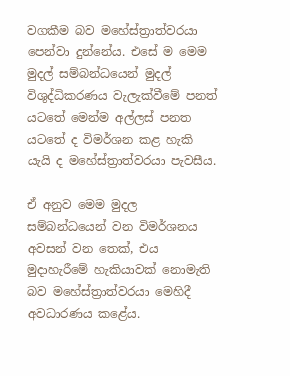වගකීම බව මහේස්ත්‍රාත්වරයා පෙන්වා දුන්නේය. එසේ ම මෙම මුදල් සම්බන්ධයෙන් මුදල් විශුද්ධිකරණය වැලැක්වීමේ පනත් යටතේ මෙන්ම අල්ලස් පනත යටතේ ද විමර්ශන කළ හැකි යැයි ද මහේස්ත්‍රාත්වරයා පැවසීය.

ඒ අනුව මෙම මුදල සම්බන්ධයෙන් වන විමර්ශනය අවසන් වන තෙක්, එය මුදාහැරීමේ හැකියාවක් නොමැති බව මහේස්ත්‍රාත්වරයා මෙහිදී අවධාරණය කළේය.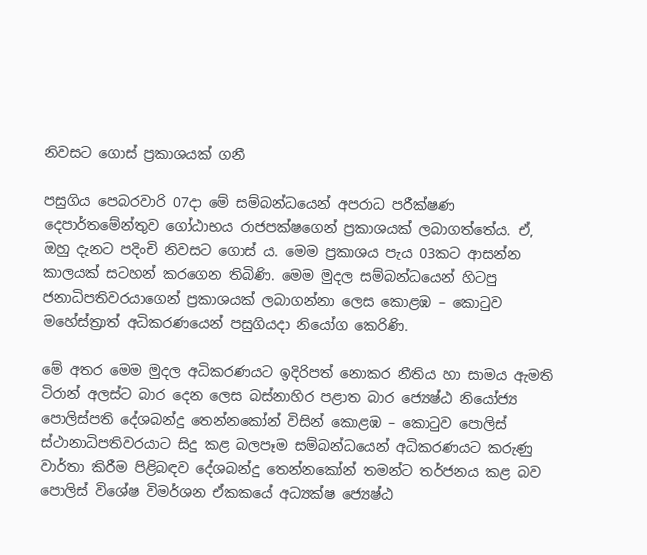නිවසට ගොස් ප්‍රකාශයක් ගනී

පසුගිය පෙබරවාරි 07දා මේ සම්බන්ධයෙන් අපරාධ පරීක්ෂණ දෙපාර්තමේන්තුව ගෝඨාභය රාජපක්ෂගෙන් ප්‍රකාශයක් ලබාගත්තේය. ඒ, ඔහු දැනට පදිංචි නිවසට ගොස් ය. මෙම ප්‍රකාශය පැය 03කට ආසන්න කාලයක් සටහන් කරගෙන තිබිණි. මෙම මුදල සම්බන්ධයෙන් හිටපු ජනාධිපතිවරයාගෙන් ප්‍රකාශයක් ලබාගන්නා ලෙස කොළඹ – කොටුව මහේස්ත්‍රාත් අධිකරණයෙන් පසුගියදා නියෝග කෙරිණි.

මේ අතර මෙම මුදල අධිකරණයට ඉදිරිපත් නොකර නීතිය හා සාමය ඇමති ටිරාන් අලස්ට බාර දෙන ලෙස බස්නාහිර පළාත බාර ජ්‍යෙෂ්ඨ නියෝජ්‍ය පොලිස්පති දේශබන්දු තෙන්නකෝන් විසින් කොළඹ – කොටුව පොලිස් ස්ථානාධිපතිවරයාට සිදු කළ බලපෑම සම්බන්ධයෙන් අධිකරණයට කරුණු වාර්තා කිරීම පිළිබඳව දේශබන්දු තෙන්නකෝන් තමන්ට තර්ජනය කළ බව පොලිස් විශේෂ විමර්ශන ඒකකයේ අධ්‍යක්ෂ ජ්‍යෙෂ්ඨ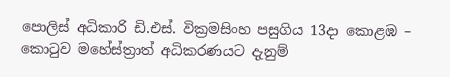පොලිස් අධිකාරි ඩි.එස්. වික්‍රමසිංහ පසුගිය 13දා කොළඹ – කොටුව මහේස්ත්‍රාත් අධිකරණයට දැනුම්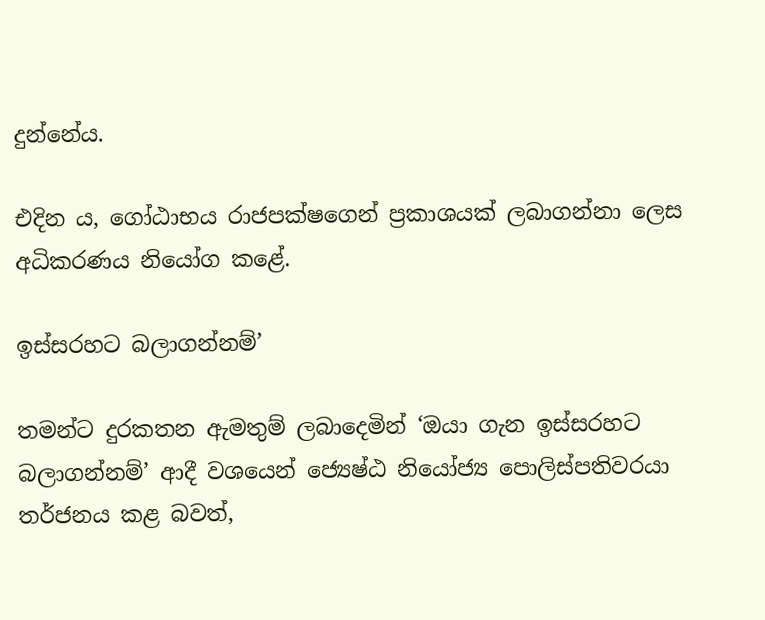දුන්නේය.

එදින ය, ගෝඨාභය රාජපක්ෂගෙන් ප්‍රකාශයක් ලබාගන්නා ලෙස අධිකරණය නියෝග කළේ.

ඉස්සරහට බලාගන්නම්’

තමන්ට දුරකතන ඇමතුම් ලබාදෙමින් ‘ඔයා ගැන ඉස්සරහට බලාගන්නම්’ ආදී වශයෙන් ජ්‍යෙෂ්ඨ නියෝජ්‍ය පොලිස්පතිවරයා තර්ජනය කළ බවත්,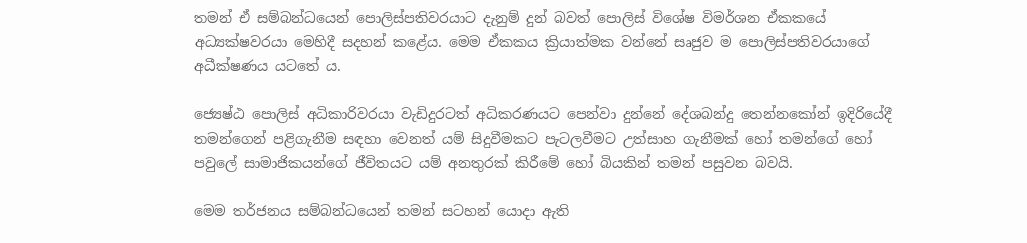තමන් ඒ සම්බන්ධයෙන් පොලිස්පතිවරයාට දැනුම් දුන් බවත් පොලිස් විශේෂ විමර්ශන ඒකකයේ අධ්‍යක්ෂවරයා මෙහිදී සදහන් කළේය. මෙම ඒකකය ක්‍රියාත්මක වන්නේ සෘජුව ම පොලිස්පතිවරයාගේ අධීක්ෂණය යටතේ ය.

ජ්‍යෙෂ්ඨ පොලිස් අධිකාරිවරයා වැඩිදුරටත් අධිකරණයට පෙන්වා දුන්නේ දේශබන්දු තෙන්නකෝන් ඉදිරියේදී තමන්ගෙන් පළිගැනීම සඳහා වෙනත් යම් සිදුවීමකට පැටලවීමට උත්සාහ ගැනීමක් හෝ තමන්ගේ හෝ පවුලේ සාමාජිකයන්ගේ ජීවිතයට යම් අනතුරක් කිරීමේ හෝ බියකින් තමන් පසුවන බවයි.

මෙම තර්ජනය සම්බන්ධයෙන් තමන් සටහන් යොදා ඇති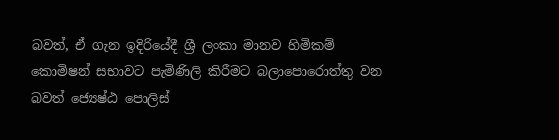බවත්, ඒ ගැන ඉදිරියේදී ශ්‍රී ලංකා මානව හිමිකම් කොමිෂන් සභාවට පැමිණිලි කිරීමට බලාපොරොත්තු වන බවත් ජ්‍යෙෂ්ඨ පොලිස්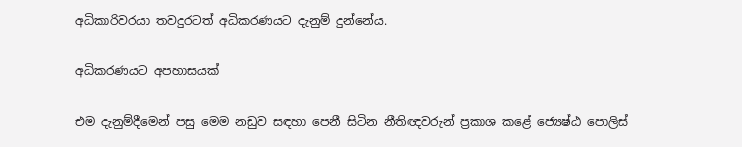අධිකාරිවරයා තවදුරටත් අධිකරණයට දැනුම් දුන්නේය.

අධිකරණයට අපහාසයක්

එම දැනුම්දීමෙන් පසු මෙම නඩුව සඳහා පෙනී සිටින නීතිඥවරුන් ප්‍රකාශ කළේ ජ්‍යෙෂ්ඨ පොලිස්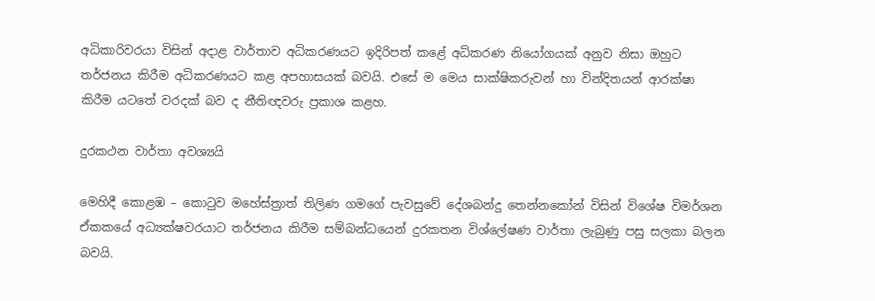අධිකාරිවරයා විසින් අදාළ වාර්තාව අධිකරණයට ඉදිරිපත් කළේ අධිකරණ නියෝගයක් අනුව නිසා ඔහුට තර්ජනය කිරීම අධිකරණයට කළ අපහාසයක් බවයි. එසේ ම මෙය සාක්ෂිකරුවන් හා වින්දිතයන් ආරක්ෂා කිරීම යටතේ වරදක් බව ද නීතිඥවරු ප්‍රකාශ කළහ.

දුරකථන වාර්තා අවශ්‍යයි

මෙහිදී කොළඹ – කොටුව මහේස්ත්‍රාත් තිලිණ ගමගේ පැවසුවේ දේශබන්දු තෙන්නකෝන් විසින් විශේෂ විමර්ශන ඒකකයේ අධ්‍යක්ෂවරයාට තර්ජනය කිරීම සම්බන්ධයෙන් දුරකතන විශ්ලේෂණ වාර්තා ලැබුණු පසු සලකා බලන බවයි.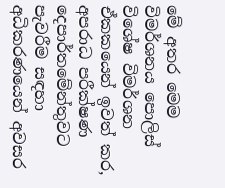මේ අතර මෙම විමර්ශනය පොලිස් විශේෂ විමර්ශන ඒකකයෙන් ඉවත් කර, අපරාධ පරීක්ෂණ දෙපාර්තමේන්තුවට පැවරීම සඳහා අධිකරණයෙන් අවසර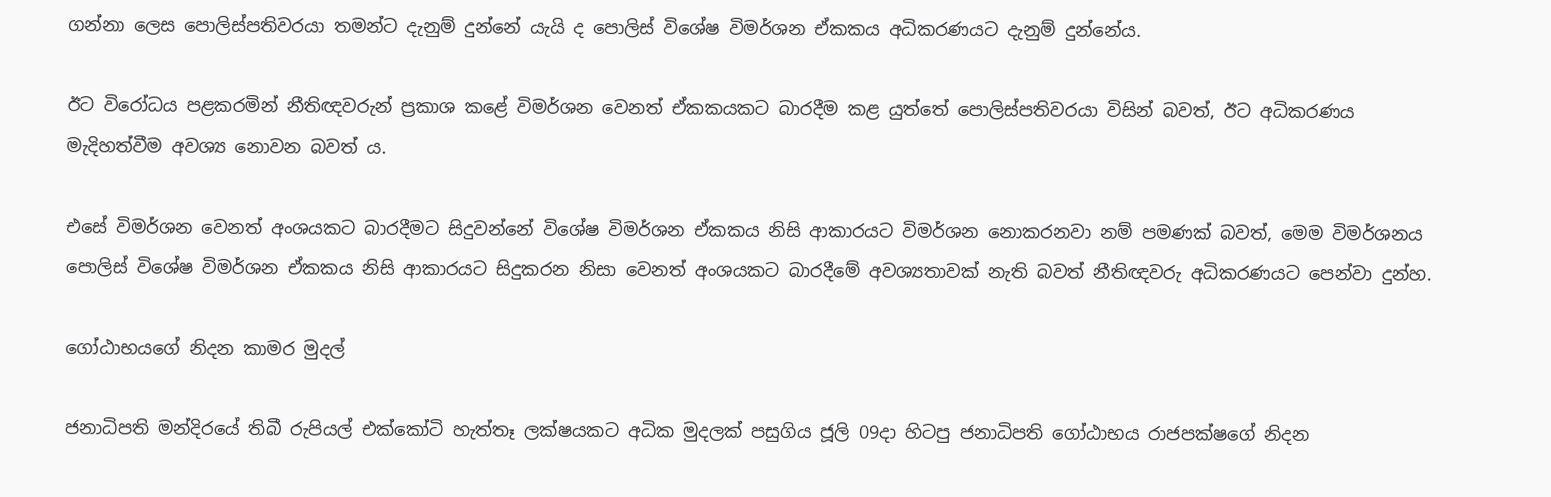ගන්නා ලෙස පොලිස්පතිවරයා තමන්ට දැනුම් දුන්නේ යැයි ද පොලිස් විශේෂ විමර්ශන ඒකකය අධිකරණයට දැනුම් දුන්නේය.

ඊට විරෝධය පළකරමින් නීතිඥවරුන් ප්‍රකාශ කළේ විමර්ශන වෙනත් ඒකකයකට බාරදීම කළ යුත්තේ පොලිස්පතිවරයා විසින් බවත්, ඊට අධිකරණය මැදිහත්වීම අවශ්‍ය නොවන බවත් ය.

එසේ විමර්ශන වෙනත් අංශයකට බාරදීමට සිදුවන්නේ විශේෂ විමර්ශන ඒකකය නිසි ආකාරයට විමර්ශන නොකරනවා නම් පමණක් බවත්, මෙම විමර්ශනය පොලිස් විශේෂ විමර්ශන ඒකකය නිසි ආකාරයට සිදුකරන නිසා වෙනත් අංශයකට බාරදීමේ අවශ්‍යතාවක් නැති බවත් නීතිඥවරු අධිකරණයට පෙන්වා දුන්හ.

ගෝඨාභයගේ නිදන කාමර මුදල්

ජනාධිපති මන්දිරයේ තිබී රුපියල් එක්කෝටි හැත්තෑ ලක්ෂයකට අධික මුදලක් පසුගිය ජූලි 09දා හිටපු ජනාධිපති ගෝඨාභය රාජපක්ෂගේ නිදන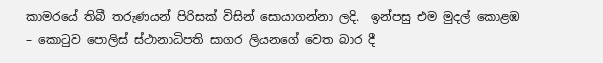කාමරයේ තිබී තරුණයන් පිරිසක් විසින් සොයාගන්නා ලදි.  ඉන්පසු එම මුදල් කොළඹ – කොටුව පොලිස් ස්ථානාධිපති සාගර ලියනගේ වෙත බාර දී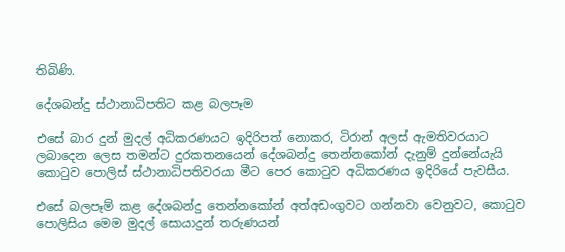තිබිණි.

දේශබන්දු ස්ථානාධිපතිට කළ බලපෑම

එසේ බාර දුන් මුදල් අධිකරණයට ඉදිරිපත් නොකර, ටිරාන් අලස් ඇමතිවරයාට ලබාදෙන ලෙස තමන්ට දුරකතනයෙන් දේශබන්දු තෙන්නකෝන් දැනුම් දුන්නේයැයි කොටුව පොලිස් ස්ථානාධිපතිවරයා මීට පෙර කොටුව අධිකරණය ඉදිරියේ පැවසීය.

එසේ බලපෑම් කළ දේශබන්දු තෙන්නකෝන් අත්අඩංගුවට ගන්නවා වෙනුවට, කොටුව පොලිසිය මෙම මුදල් සොයාදුන් තරුණයන්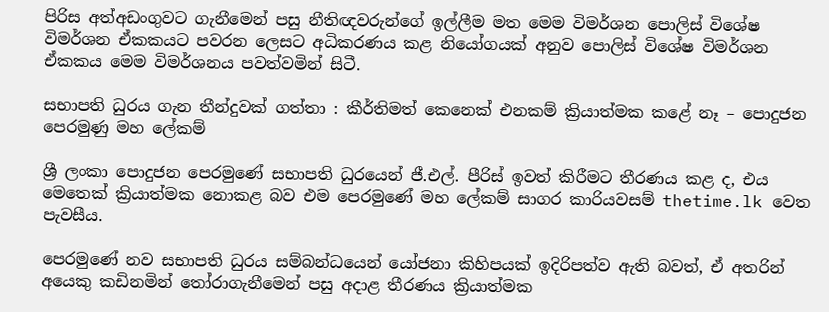පිරිස අත්අඩංගුවට ගැනීමෙන් පසු නීතිඥවරුන්ගේ ඉල්ලීම මත මෙම විමර්ශන පොලිස් විශේෂ විමර්ශන ඒකකයට පවරන ලෙසට අධිකරණය කළ නියෝගයක් අනුව පොලිස් විශේෂ විමර්ශන ඒකකය මෙම විමර්ශනය පවත්වමින් සිටී.

සභාපති ධුරය ගැන තීන්දුවක් ගත්තා : කීර්තිමත් කෙනෙක් එනකම් ක්‍රියාත්මක කළේ නෑ – පොදුජන පෙරමුණු මහ ලේකම්

ශ්‍රී ලංකා පොදුජන පෙරමුණේ සභාපති ධුරයෙන් ජී.එල්. පීරිස් ඉවත් කිරීමට තීරණය කළ ද, එය මෙතෙක් ක්‍රියාත්මක නොකළ බව එම පෙරමුණේ මහ ලේකම් සාගර කාරියවසම් thetime.lk වෙත පැවසීය.

පෙරමුණේ නව සභාපති ධුරය සම්බන්ධයෙන් යෝජනා කිහිපයක් ඉදිරිපත්ව ඇති බවත්, ඒ අතරින් අයෙකු කඩිනමින් තෝරාගැනීමෙන් පසු අදාළ තීරණය ක්‍රියාත්මක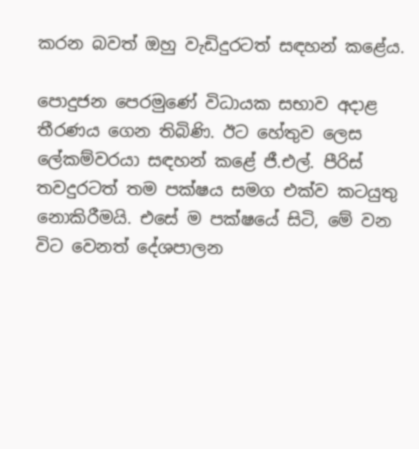කරන බවත් ඔහු වැඩිදුරටත් සඳහන් කළේය.

පොදුජන පෙරමුණේ විධායක සභාව අදාළ තීරණය ගෙන තිබිණි. ඊට හේතුව ලෙස ලේකම්වරයා සඳහන් කළේ ජී.එල්. පීරිස් තවදුරටත් තම පක්ෂය සමග එක්ව කටයුතු නොකිරීමයි. එසේ ම පක්ෂයේ සිටි, මේ වන විට වෙනත් දේශපාලන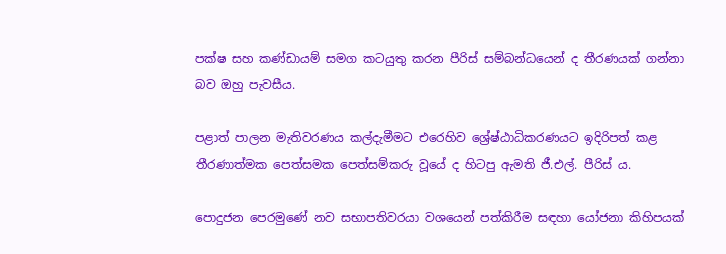පක්ෂ සහ කණ්ඩායම් සමග කටයුතු කරන පීරිස් සම්බන්ධයෙන් ද තීරණයක් ගන්නා බව ඔහු පැවසීය.

පළාත් පාලන මැතිවරණය කල්දැමීමට එරෙහිව ශ්‍රේෂ්ඨාධිකරණයට ඉදිරිපත් කළ තීරණාත්මක පෙත්සමක පෙත්සම්කරු වූයේ ද හිටපු ඇමති ජී.එල්. පීරිස් ය.

පොදුජන පෙරමුණේ නව සභාපතිවරයා වශයෙන් පත්කිරීම සඳහා යෝජනා කිහිපයක්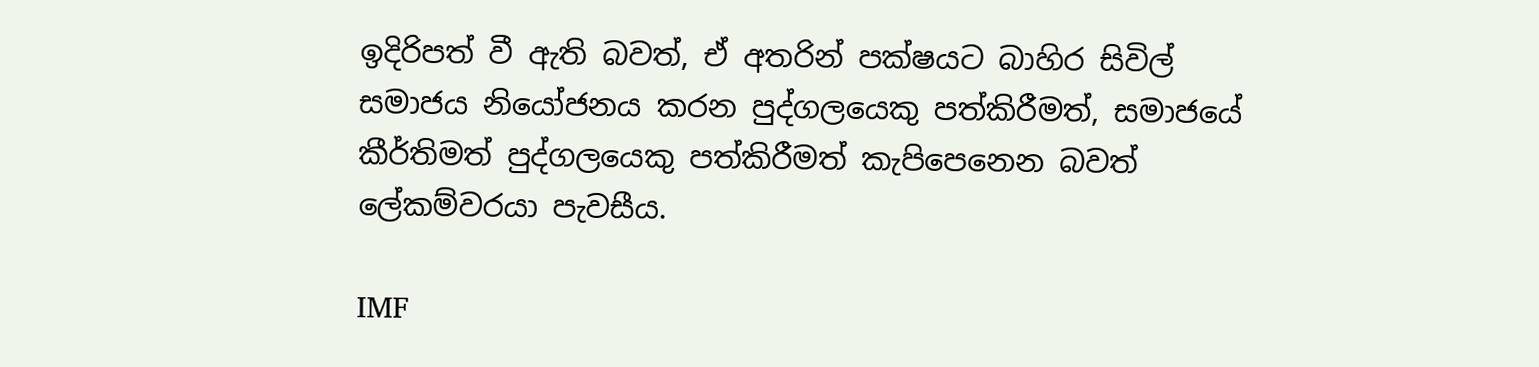ඉදිරිපත් වී ඇති බවත්, ඒ අතරින් පක්ෂයට බාහිර සිවිල් සමාජය නියෝජනය කරන පුද්ගලයෙකු පත්කිරීමත්, සමාජයේ කීර්තිමත් පුද්ගලයෙකු පත්කිරීමත් කැපිපෙනෙන බවත් ලේකම්වරයා පැවසීය.

IMF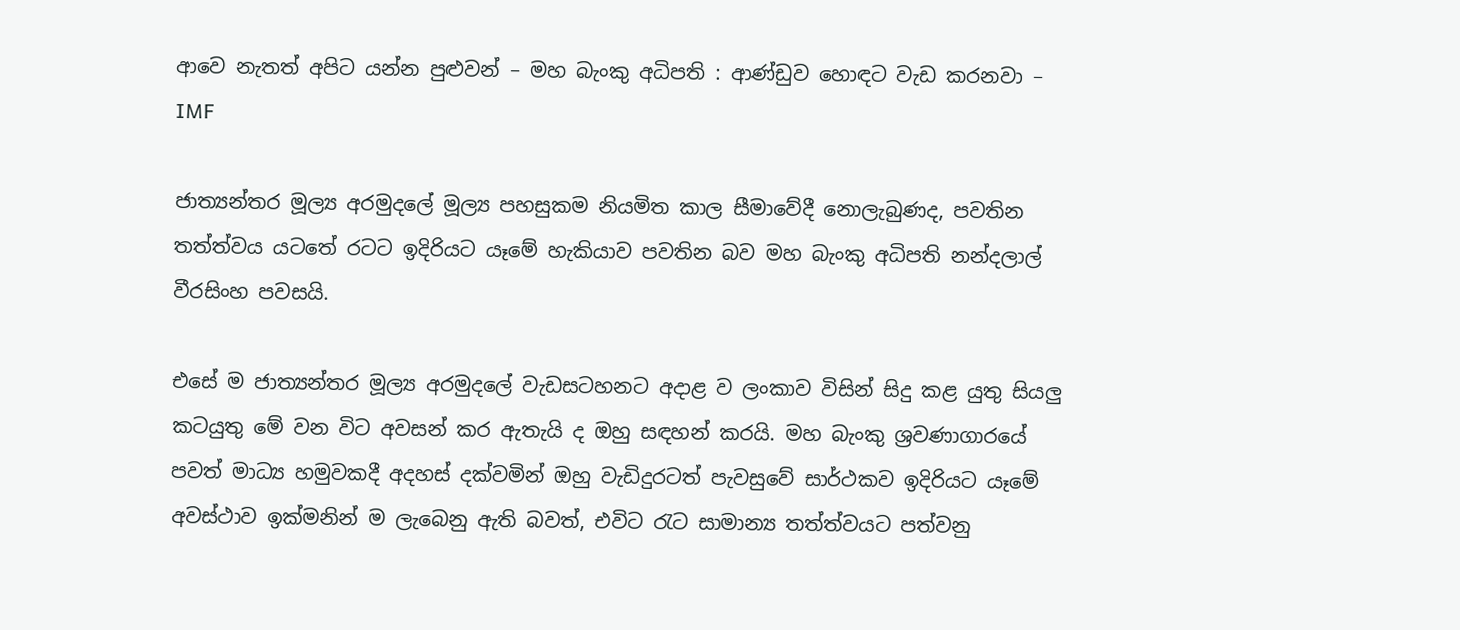ආවෙ නැතත් අපිට යන්න පුළුවන් – මහ බැංකු අධිපති : ආණ්ඩුව හොඳට වැඩ කරනවා – IMF

ජාත්‍යන්තර මූල්‍ය අරමුදලේ මූල්‍ය පහසුකම නියමිත කාල සීමාවේදී නොලැබුණද, පවතින තත්ත්වය යටතේ රටට ඉදිරියට යෑමේ හැකියාව පවතින බව මහ බැංකු අධිපති නන්දලාල් වීරසිංහ පවසයි.

එසේ ම ජාත්‍යන්තර මූල්‍ය අරමුදලේ වැඩසටහනට අදාළ ව ලංකාව විසින් සිදු කළ යුතු සියලු කටයුතු මේ වන විට අවසන් කර ඇතැයි ද ඔහු සඳහන් කරයි. මහ බැංකු ශ්‍රවණාගාරයේ පවත් මාධ්‍ය හමුවකදී අදහස් දක්වමින් ඔහු වැඩිදුරටත් පැවසුවේ සාර්ථකව ඉදිරියට යෑමේ අවස්ථාව ඉක්මනින් ම ලැබෙනු ඇති බවත්, එවිට රැට සාමාන්‍ය තත්ත්වයට පත්වනු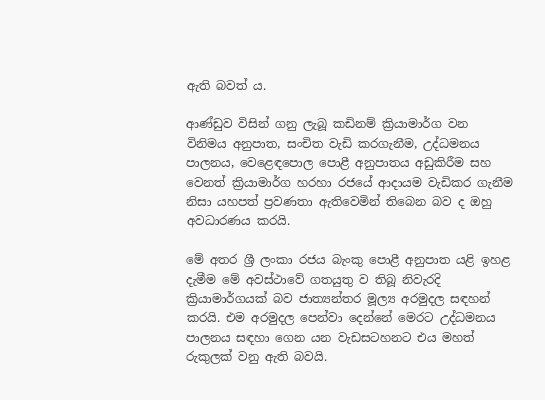ඇති බවත් ය.

ආණ්ඩුව විසින් ගනු ලැබූ කඩිනම් ක්‍රියාමාර්ග වන විනිමය අනුපාත, සංචිත වැඩි කරගැනීම, උද්ධමනය පාලනය, වෙළෙඳපොල පොළී අනුපාතය අඩුකිරීම සහ වෙනත් ක්‍රියාමාර්ග හරහා රජයේ ආදායම වැඩිකර ගැනීම නිසා යහපත් ප්‍රවණතා ඇතිවෙමින් තිබෙන බව ද ඔහු අවධාරණය කරයි.

මේ අතර ශ්‍රී ලංකා රජය බැංකු පොළී අනුපාත යළි ඉහළ දැමීම මේ අවස්ථාවේ ගතයුතු ව තිබූ නිවැරදි ක්‍රියාමාර්ගයක් බව ජාත්‍යන්තර මූල්‍ය අරමුදල සඳහන් කරයි. එම අරමුදල පෙන්වා දෙන්නේ මෙරට උද්ධමනය පාලනය සඳහා ගෙන යන වැඩසටහනට එය මහත් රුකුලක් වනු ඇති බවයි.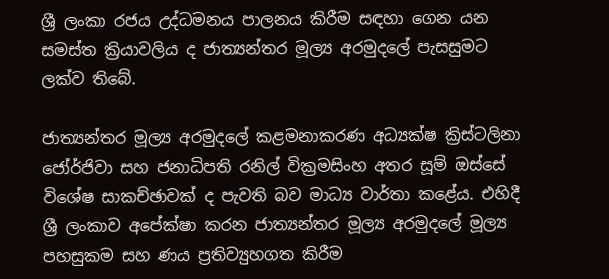ශ්‍රී ලංකා රජය උද්ධමනය පාලනය කිරීම සඳහා ගෙන යන සමස්ත ක්‍රියාවලිය ද ජාත්‍යන්තර මූල්‍ය අරමුදලේ පැසසුමට ලක්ව තිබේ.

ජාත්‍යන්තර මූල්‍ය අරමුදලේ කළමනාකරණ අධ්‍යක්ෂ ක්‍රිස්ටලිනා ජෝර්ජිවා සහ ජනාධිපති රනිල් වික්‍රමසිංහ අතර සූම් ඔස්සේ විශේෂ සාකච්ඡාවක් ද පැවති බව මාධ්‍ය වාර්තා කළේය. එහිදී ශ්‍රී ලංකාව අපේක්ෂා කරන ජාත්‍යන්තර මූල්‍ය අරමුදලේ මූල්‍ය පහසුකම සහ ණය ප්‍රතිව්‍යුහගත කිරීම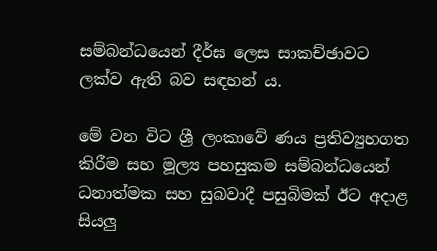සම්බන්ධයෙන් දීර්ඝ ලෙස සාකච්ඡාවට ලක්ව ඇති බව සඳහන් ය.

මේ වන විට ශ්‍රී ලංකාවේ ණය ප්‍රතිව්‍යුහගත කිරීම සහ මූල්‍ය පහසුකම සම්බන්ධයෙන් ධනාත්මක සහ සුබවාදී පසුබිමක් ඊට අදාළ සියලු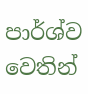පාර්ශ්ව වෙතින්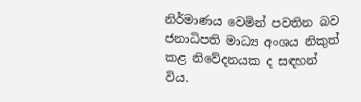නිර්මාණය වෙමින් පවතින බව ජනාධිපති මාධ්‍ය අංශය නිකුත් කළ නිවේදනයක ද සඳහන් විය.